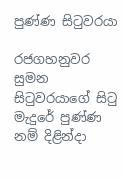පුණ්ණ සිටුවරයා

රජගහනුවර සුමන සිටුවරයාගේ සිටු මැදුරේ පුණ්ණ නම් දිළින්දා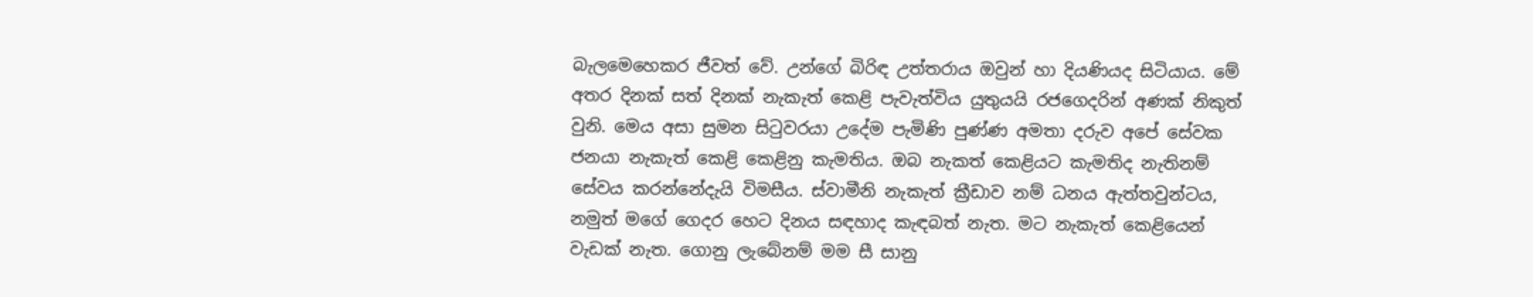බැලමෙහෙකර ජීවත් වේ. උන්ගේ බිරිඳ උත්තරාය ඔවුන් හා දියණියද සිටියාය. මේ අතර දිනක් සත් දිනක් නැකැත් කෙළි පැවැත්විය යුතුයයි රජගෙදරින් අණක් නිකුත් වුනි. මෙය අසා සුමන සිටුවරයා උදේම පැමිණි පුණ්ණ අමතා දරුව අපේ සේවක ජනයා නැකැත් කෙළි කෙළිනු කැමතිය. ඔබ නැකත් කෙළියට කැමතිද නැතිනම් සේවය කරන්නේදැයි විමසීය. ස්වාමීනි නැකැත් ක්‍රීඩාව නම් ධනය ඇත්තවුන්ටය, නමුත් මගේ ගෙදර හෙට දිනය සඳහාද කැඳබත් නැත. මට නැකැත් කෙළියෙන් වැඩක් නැත. ගොනු ලැබේනම් මම සී සානු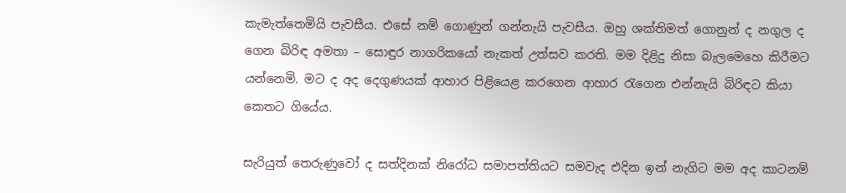කැමැත්තෙමියි පැවසීය. එසේ නම් ගොණුන් ගන්නැයි පැවසීය. ඔහු ශක්තිමත් ගොනුන් ද නගුල ද ගෙන බිරිඳ අමතා – සොඳුර නාගරිකයෝ නැකත් උත්සව කරති. මම දිළිදු නිසා බැලමෙහෙ කිරීමට යන්නෙමි. මට ද අද දෙගුණයක් ආහාර පිළියෙළ කරගෙන ආහාර රැගෙන එන්නැයි බිරිඳට කියා කෙතට ගියේය.

සැරියුත් තෙරුණුවෝ ද සත්දිනක් නිරෝධ සමාපත්තියට සමවැද එදින ඉන් නැගිට මම අද කාටනම්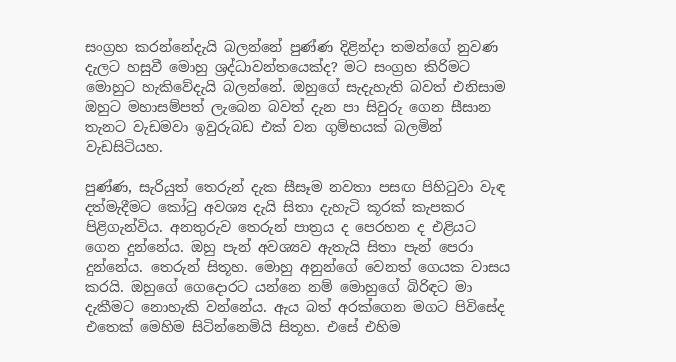සංග්‍රහ කරන්නේදැයි බලන්නේ පුණ්ණ දිළින්දා තමන්ගේ නුවණ දැලට හසුවී මොහු ශ්‍රද්ධාවන්තයෙක්ද? මට සංග්‍රහ කිරිමට මොහුට හැකිවේදැයි බලන්නේ. ඔහුගේ සැදැහැති බවත් එනිසාම ඔහුට මහාසම්පත් ලැබෙන බවත් දැන පා සිවුරු ගෙන සීසාන තැනට වැඩමවා ඉවුරුබඩ එක් වන ගුම්භයක් බලමින් වැඩසිටියහ.

පුණ්ණ, සැරියුත් තෙරුන් දැක සීසෑම නවතා පසඟ පිහිටුවා වැඳ දත්මැදීමට කෝටු අවශ්‍ය දැයි සිතා දැහැටි කූරක් කැපකර පිළිගැන්විය. අනතුරුව තෙරුන් පාත්‍රය ද පෙරහන ද එළියට ගෙන දුන්නේය. ඔහු පැන් අවශ්‍යව ඇතැයි සිතා පැන් පෙරා දුන්නේය. තෙරුන් සිතූහ. මොහු අනුන්ගේ වෙනත් ගෙයක වාසය කරයි. ඔහුගේ ගෙදොරට යන්නෙ නම් මොහුගේ බිරිඳට මා දැකීමට නොහැකි වන්නේය. ඇය බත් අරක්ගෙන මගට පිවිසේද එතෙක් මෙහිම සිටින්නෙමියි සිතූහ. එසේ එහිම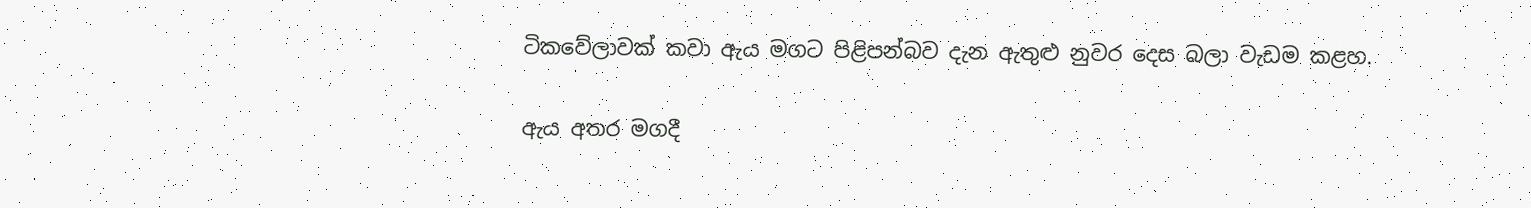ටිකවේලාවක් කවා ඇය මගට පිළිපන්බව දැන ඇතුළු නුවර දෙස බලා වැඩම කළහ.

ඇය අතර මගදී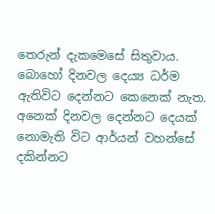තෙරුන් දැකමෙසේ සිතුවාය. බොහෝ දිනවල දෙය්‍ය ධර්ම ඇතිවිට දෙන්නට කෙනෙක් නැත. අනෙක් දිනවල දෙන්නට දෙයක් නොමැති විට ආර්යන් වහන්සේ දකින්නට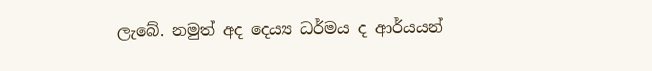ලැබේ. නමුත් අද දෙය්‍ය ධර්මය ද ආර්යයන්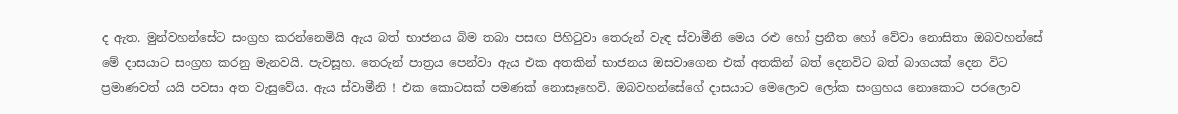ද ඇත. මුන්වහන්සේට සංග්‍රහ කරන්නෙමියි ඇය බත් භාජනය බිම තබා පසඟ පිහිටුවා තෙරුන් වැඳ ස්වාමීනි මෙය රළු හෝ ප්‍රනීත හෝ වේවා නොසිතා ඔබවහන්සේ මේ දාසයාට සංග්‍රහ කරනු මැනවයි. පැවසූහ. තෙරුන් පාත්‍රය පෙන්වා ඇය එක අතකින් භාජනය ඔසවාගෙන එක් අතකින් බත් දෙනවිට බත් බාගයක් දෙන විට ප්‍රමාණවත් යයි පවසා අත වැසුවේය. ඇය ස්වාමීනි ! එක කොටසක් පමණක් නොසෑහෙවි. ඔබවහන්සේගේ දාසයාට මෙලොව ලෝක සංග්‍රහය නොකොට පරලොව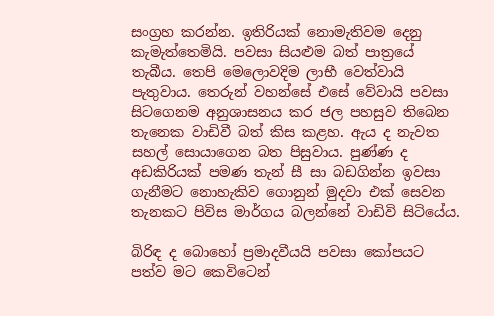සංග්‍රහ කරන්න. ඉතිරියක් නොමැතිවම දෙනු කැමැත්තෙමියි. පවසා සියළුම බත් පාත්‍රයේ තැබීය. තෙපි මෙලොවදිම ලාභී වෙත්වායි පැතුවාය. තෙරුන් වහන්සේ එසේ වේවායි පවසා සිටගෙනම අනුශාසනය කර ජල පහසුව තිබෙන තැනෙක වාඩිවී බත් කිස කළහ. ඇය ද නැවත සහල් සොයාගෙන බත පිසුවාය. පුණ්ණ ද අඩකිරියක් පමණ තැන් සී සා බඩගින්න ඉවසා ගැනීමට නොහැකිව ගොනුන් මුදවා එක් සෙවන තැනකට පිවිස මාර්ගය බලන්නේ වාඩිවි සිටියේය.

බිරිඳ ද බොහෝ ප්‍රමාදවීයයි පවසා කෝපයට පත්ව මට කෙවිටෙන්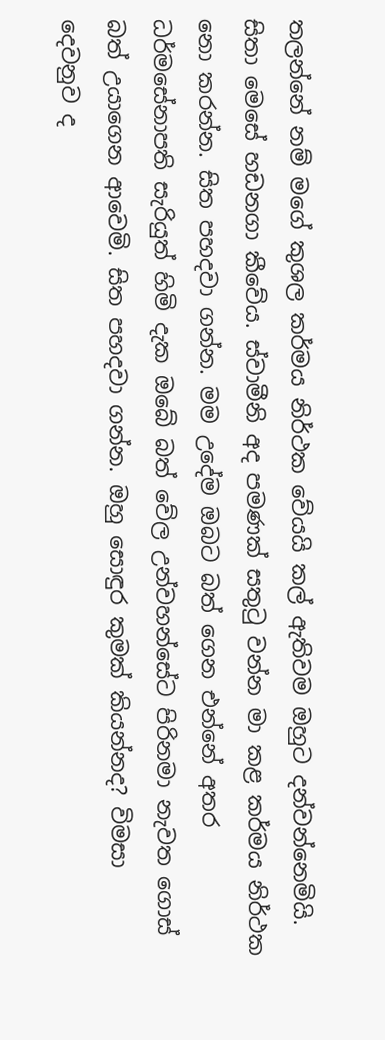තලන්නේ නම් මගේ කුශල කර්මය නිර්ථක වේයයි කල් ඇතිවම ඔහුට දන්වන්නෙමියි. සිතා මෙසේ හඩනගා කීවේය. ස්වාමීනි අද පමණක් සතුටු වන්න මා කළ කර්මය නිර්ථක නො කරන්න. සිත පහදවා ගන්න. මම උදේම ඔබට බත් ගෙන එන්නේ අතර ධර්මසේනාපති සැරියුත් හිමි දැක ඔබේ බත් වේල උන්වහන්සේට පිරිනමා නැවත ගොස් බත් උයාගෙන ආවෙමි. සිත පහදවා ගන්න. ඔහු සොඳුර කුමක් කියන්නද? විමසා දෙවනුව ද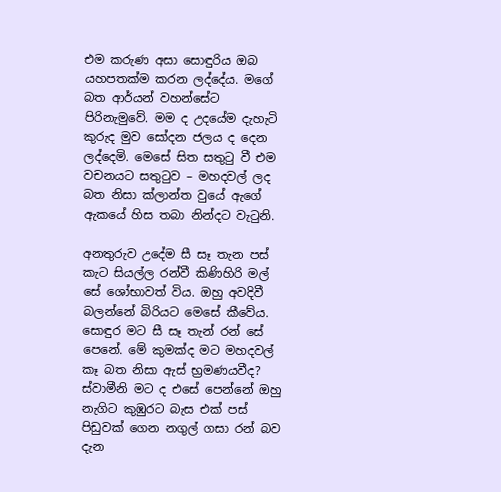එම කරුණ අසා සොඳුරිය ඔබ යහපතක්ම කරන ලද්දේය. මගේ බත ආර්යන් වහන්සේට පිරිනැමුවේ. මම ද උදයේම දැහැටි කුරුද මුව සෝදන ජලය ද දෙන ලද්දෙමි. මෙසේ සිත සතුටු වී එම වචනයට සතුටුව – මහදවල් ලද බත නිසා ක්ලාන්ත වුයේ ඇගේ ඇකයේ හිස තබා නින්දට වැටුනි.

අනතුරුව උදේම සී සෑ තැන පස් කැට සියල්ල රන්වී කිණිහිරි මල් සේ ශෝභාවත් විය. ඔහු අවදිවී බලන්නේ බිරියට මෙසේ කීවේය. සොඳුර මට සී සෑ තැන් රන් සේ පෙනේ. මේ කුමක්ද මට මහදවල් කෑ බත නිසා ඇස් භ්‍රමණයවීද? ස්වාමීනි මට ද එසේ පෙන්නේ ඔහු නැගිට කුඹුරට බැස එක් පස් පිඩුවක් ගෙන නගුල් ගසා රන් බව දැන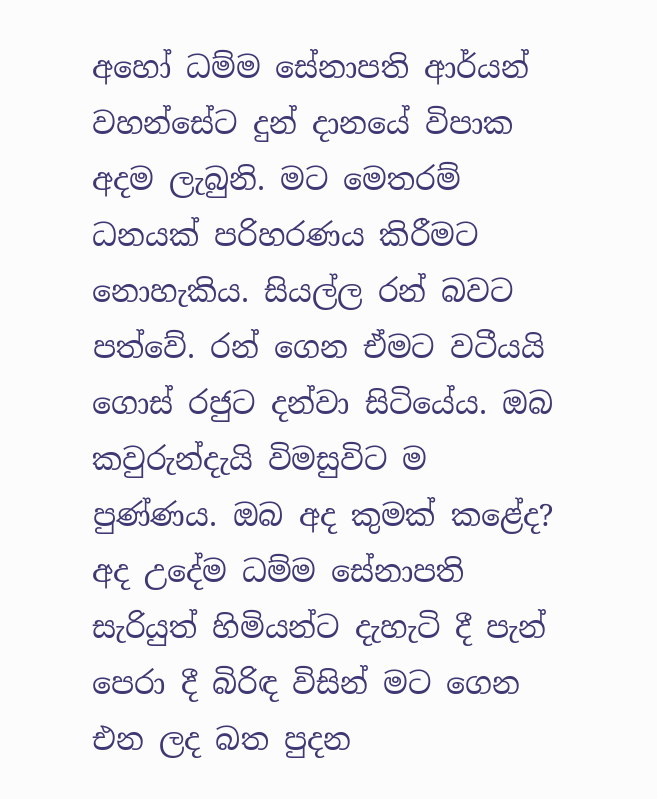අහෝ ධම්ම සේනාපති ආර්යන් වහන්සේට දුන් දානයේ විපාක අදම ලැබුනි. මට මෙතරම් ධනයක් පරිහරණය කිරීමට නොහැකිය. සියල්ල රන් බවට පත්වේ. රන් ගෙන ඒමට වටීයයි ගොස් රජුට දන්වා සිටියේය. ඔබ කවුරුන්දැයි විමසුවිට ම පුණ්ණය. ඔබ අද කුමක් කළේද? අද උදේම ධම්ම සේනාපති සැරියුත් හිමියන්ට දැහැටි දී පැන් පෙරා දී බිරිඳ විසින් මට ගෙන එන ලද බත පුදන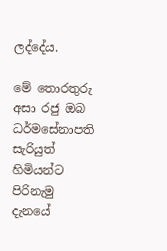ලද්දේය.

මේ තොරතුරු අසා රජු ඔබ ධර්මසේනාපති සැරියුත් හිමියන්ට පිරිනැමු දැනයේ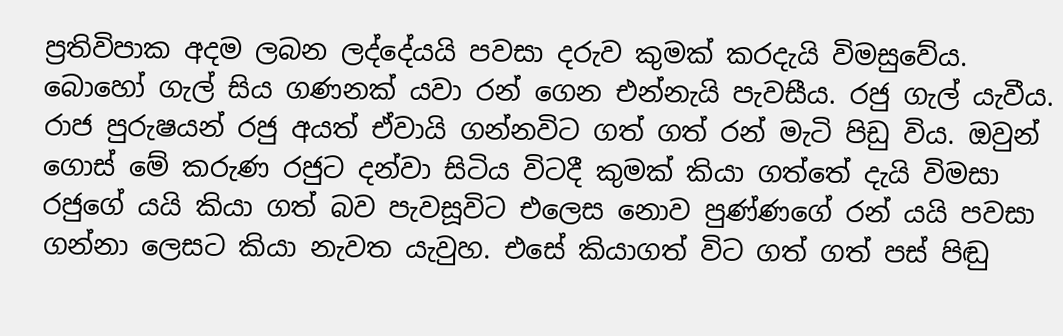ප්‍රතිවිපාක අදම ලබන ලද්දේයයි පවසා දරුව කුමක් කරදැයි විමසුවේය. බොහෝ ගැල් සිය ගණනක් යවා රන් ගෙන එන්නැයි පැවසීය. රජු ගැල් යැවීය. රාජ පුරුෂයන් රජු අයත් ඒවායි ගන්නවිට ගත් ගත් රන් මැටි පිඩු විය. ඔවුන් ගොස් මේ කරුණ රජුට දන්වා සිටිය විටදී කුමක් කියා ගත්තේ දැයි විමසා රජුගේ යයි කියා ගත් බව පැවසූවිට එලෙස නොව පුණ්ණගේ රන් යයි පවසා ගන්නා ලෙසට කියා නැවත යැවුහ. එසේ කියාගත් විට ගත් ගත් පස් පිඬු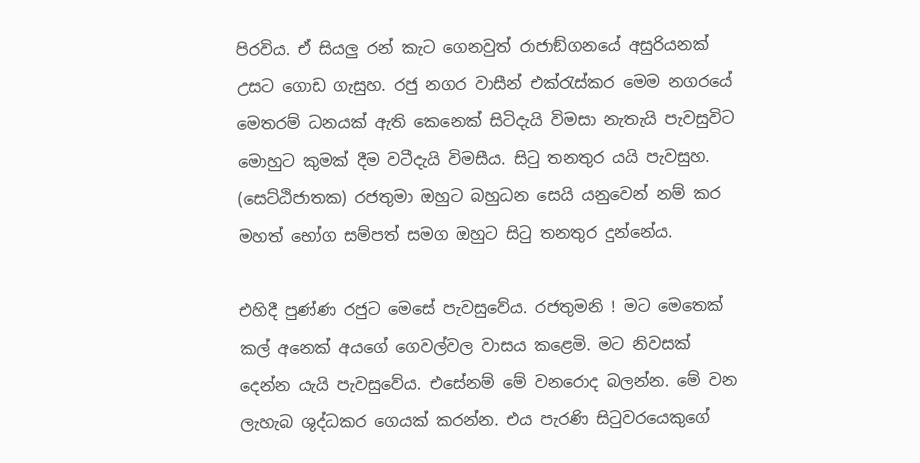පිරවිය. ඒ සියලු රන් කැට ගෙනවුත් රාජාඞ්ගනයේ අසුරියනක් උසට ගොඩ ගැසුහ. රජු නගර වාසීන් එක්රැස්කර මෙම නගරයේ මෙතරම් ධනයක් ඇති කෙනෙක් සිටිදැයි විමසා නැතැයි පැවසුවිට මොහුට කුමක් දීම වටීදැයි විමසීය. සිටු තනතුර යයි පැවසුහ. (සෙට්ඨිජාතක) රජතුමා ඔහුට බහුධන සෙයි යනුවෙන් නම් කර මහත් භෝග සම්පත් සමග ඔහුට සිටු තනතුර දුන්නේය.

එහිදී පුණ්ණ රජුට මෙසේ පැවසුවේය. රජතුමනි ! මට මෙතෙක් කල් අනෙක් අයගේ ගෙවල්වල වාසය කළෙමි. මට නිවසක් දෙන්න යැයි පැවසුවේය. එසේනම් මේ වනරොද බලන්න. මේ වන ලැහැබ ශුද්ධකර ගෙයක් කරන්න. එය පැරණි සිටුවරයෙකුගේ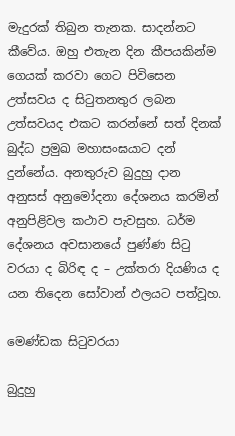මැදුරක් තිබුන තැනක. සාදන්නට කීවේය. ඔහු එතැන දින කීපයකින්ම ගෙයක් කරවා ගෙට පිවිසෙන උත්සවය ද සිටුතනතුර ලබන උත්සවයද එකට කරන්නේ සත් දිනක් බුද්ධ ප්‍රමුඛ මහාසංඝයාට දන් දුන්නේය. අනතුරුව බුදුහු දාන අනුසස් අනුමෝදනා දේශනය කරමින් අනුපිළිවල කථාව පැවසුහ. ධර්ම දේශනය අවසානයේ පුණ්ණ සිටු වරයා ද බිරිඳ ද – උක්තරා දියණිය ද යන තිදෙන සෝවාන් ඵලයට පත්වූහ.

මෙණ්ඩක සිටුවරයා

බුදුහු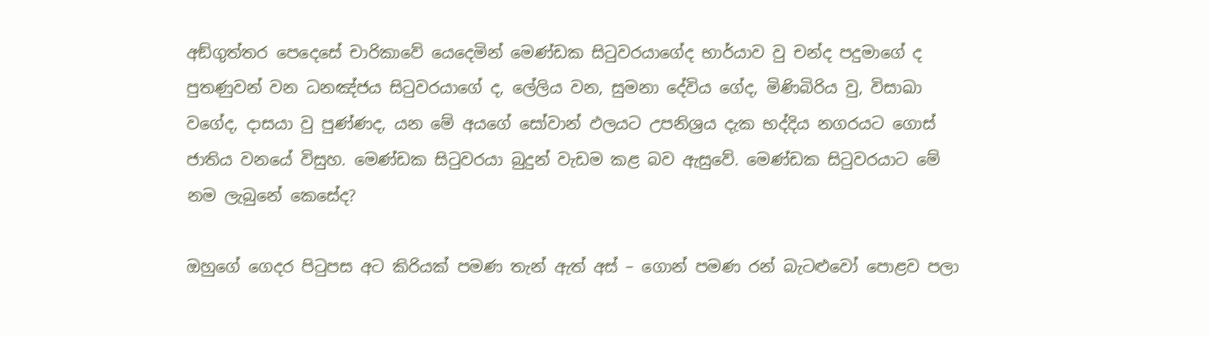අඞ්ගුත්තර පෙදෙසේ චාරිකාවේ යෙදෙමින් මෙණ්ඩක සිටුවරයාගේද භාර්යාව වු චන්ද පදුමාගේ ද පුතණුවන් වන ධනඤ්ජය සිටුවරයාගේ ද, ලේලිය වන, සුමනා දේවිය ගේද, මිණිබිරිය වු, විසාඛා වගේද, දාසයා වු පුණ්ණද, යන මේ අයගේ සෝවාන් ඵලයට උපනිශ්‍රය දැක භද්දිය නගරයට ගොස් ජාතිය වනයේ විසුහ. මෙණ්ඩක සිටුවරයා බුදුන් වැඩම කළ බව ඇසුවේ. මෙණ්ඩක සිටුවරයාට මේ නම ලැබුනේ කෙසේද?

ඔහුගේ ගෙදර පිටුපස අට කිරියක් පමණ තැන් ඇත් අස් – ගොන් පමණ රන් බැටළුවෝ පොළව පලා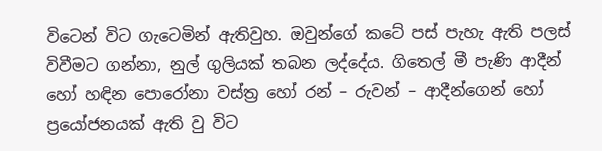විටෙන් විට ගැටෙමින් ඇතිවුහ. ඔවුන්ගේ කටේ පස් පැහැ ඇති පලස් විවීමට ගන්නා, නුල් ගුලියක් තබන ලද්දේය. ගිතෙල් මී පැණි ආදීන් හෝ හඳින පොරෝනා වස්ත්‍ර හෝ රන් – රුවන් – ආදීන්ගෙන් හෝ ප්‍රයෝජනයක් ඇති වු විට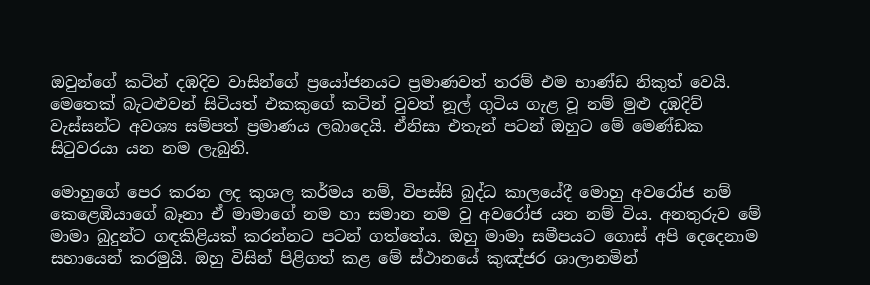ඔවුන්ගේ කටින් දඹදිව වාසින්ගේ ප්‍රයෝජනයට ප්‍රමාණවත් තරම් එම භාණ්ඩ නිකුත් වෙයි. මෙතෙක් බැටළුවන් සිටියත් එකකුගේ කටින් වුවත් නූල් ගුටිය ගැළ වූ නම් මුළු දඹදිව් වැස්සන්ට අවශ්‍ය සම්පත් ප්‍රමාණය ලබාදෙයි. ඒනිසා එතැන් පටන් ඔහුට මේ මෙණ්ඩක සිටුවරයා යන නම ලැබුනි.

මොහුගේ පෙර කරන ලද කුශල කර්මය නම්, විපස්සි බුද්ධ කාලයේදී මොහු අවරෝජ නම් කෙළෙඹියාගේ බෑනා ඒ මාමාගේ නම හා සමාන නම වු අවරෝජ යන නම් විය. අනතුරුව මේ මාමා බුදුන්ට ගඳකිළියක් කරන්නට පටන් ගත්තේය. ඔහු මාමා සමීපයට ගොස් අපි දෙදෙනාම සහායෙන් කරමුයි. ඔහු විසින් පිළිගත් කළ මේ ස්ථානයේ කුඤ්ජර ශාලානමින්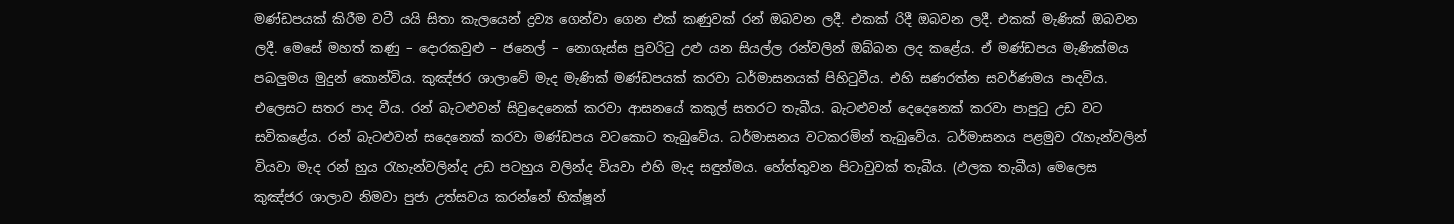මණ්ඩපයක් කිරීම වටී යයි සිතා කැලයෙන් ද්‍රව්‍ය ගෙන්වා ගෙන එක් කණුවක් රන් ඔබවන ලදී. එකක් රිදී ඔබවන ලදී. එකක් මැණික් ඔබවන ලදී. මෙසේ මහත් කණු – දොරකවුළු – ජනෙල් – නොගැස්ස පුවරිටු උළු යන සියල්ල රන්වලින් ඔබ්බන ලද කළේය. ඒ මණ්ඩපය මැණික්මය පබලුමය මුදුන් කොන්විය. කුඤ්ජර ශාලාවේ මැද මැණික් මණ්ඩපයක් කරවා ධර්මාසනයක් පිහිටුවීය. එහි සණරත්න සවර්ණමය පාදවිය. එලෙසට සතර පාද වීය. රන් බැටළුවන් සිවුදෙනෙක් කරවා ආසනයේ කකුල් සතරට තැබීය. බැටළුවන් දෙදෙනෙක් කරවා පාපුටු උඩ වට සවිකළේය. රන් බැටළුවන් සදෙනෙක් කරවා මණ්ඩපය වටකොට තැබුවේය. ධර්මාසනය වටකරමින් තැබුවේය. ධර්මාසනය පළමුව රැහැන්වලින් වියවා මැද රන් හුය රැහැන්වලින්ද උඩ පටහුය වලින්ද වියවා එහි මැද සඳුන්මය. හේත්තුවන පිටාවුවක් තැබීය. (ඵලක තැබීය) මෙලෙස කුඤ්ජර ශාලාව නිමවා පුජා උත්සවය කරන්නේ භික්ෂූන්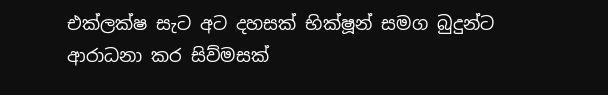එක්ලක්ෂ සැට අට දහසක් භික්ෂූන් සමග බුදුන්ට ආරාධනා කර සිව්මසක්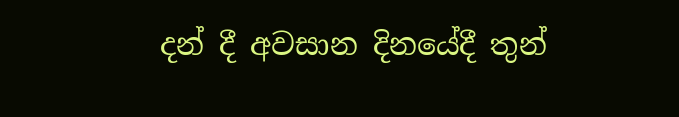දන් දී අවසාන දිනයේදී තුන්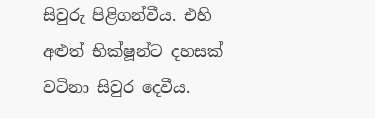සිවුරු පිළිගන්වීය. එහි අළුත් භික්ෂූන්ට දහසක් වටිනා සිවුර දෙවීය.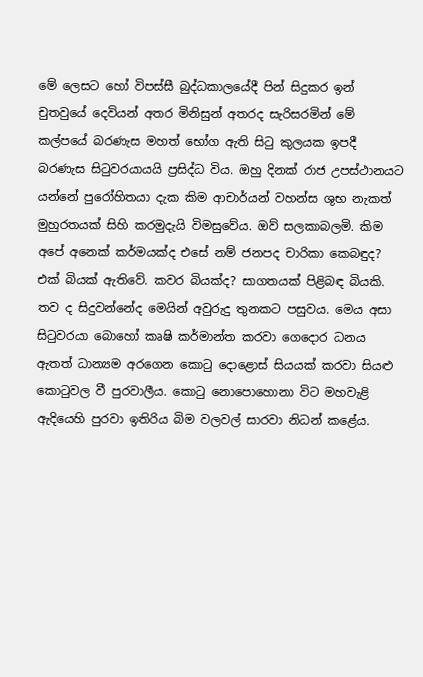මේ ලෙසට හෝ විපස්සී බුද්ධකාලයේදී පින් සිදුකර ඉන් චුතවුයේ දෙවියන් අතර මිනිසුන් අතරද සැරිසරමින් මේ කල්පයේ බරණැස මහත් භෝග ඇති සිටු කුලයක ඉපදී බරණැස සිටුවරයායයි ප්‍රසිද්ධ විය. ඔහු දිනක් රාජ උපස්ථානයට යන්නේ පුරෝහිතයා දැක කිම ආචාර්යන් වහන්ස ශුභ නැකත් මුහුරතයක් සිහි කරමුදැයි විමසුවේය. ඔව් සලකාබලමි. කිම අපේ අනෙක් කර්මයක්ද එසේ නම් ජනපද චාරිකා කෙබඳුද? එක් බියක් ඇතිවේ. කවර බියක්ද? සාගතයක් පිළිබඳ බියකි. තව ද සිදුවන්නේද මෙයින් අවුරුදු තුනකට පසුවය. මෙය අසා සිටුවරයා බොහෝ කෘෂි කර්මාන්ත කරවා ගෙදොර ධනය ඇතත් ධාන්‍යම අරගෙන කොටු දොළොස් සියයක් කරවා සියළු කොටුවල වී පුරවාලීය. කොටු නොපොහොනා විට මහවැළි ඇදියෙහි පුරවා ඉතිරිය බිම වලවල් සාරවා නිධන් කළේය.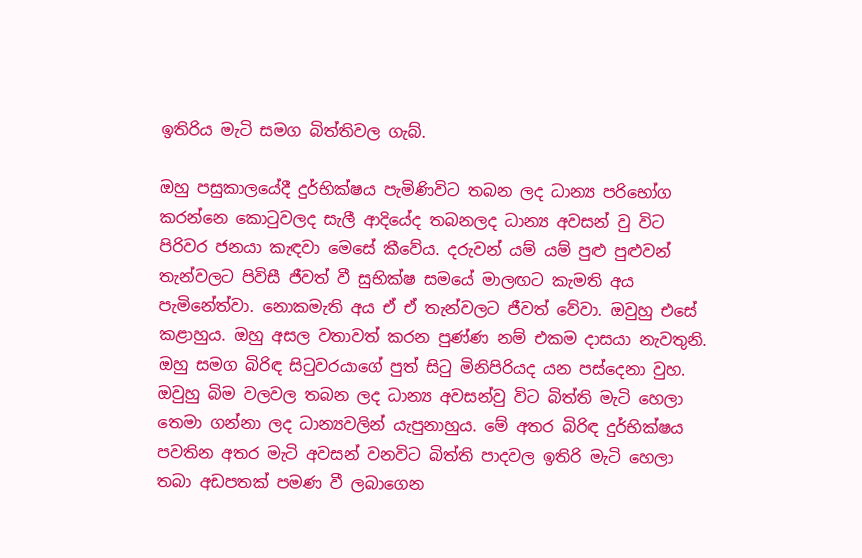ඉතිරිය මැටි සමග බිත්තිවල ගැබ්.

ඔහු පසුකාලයේදී දුර්භික්ෂය පැමිණිවිට තබන ලද ධාන්‍ය පරිභෝග කරන්නෙ කොටුවලද සැලී ආදියේද තබනලද ධාන්‍ය අවසන් වු විට පිරිවර ජනයා කැඳවා මෙසේ කීවේය. දරුවන් යම් යම් පුළු පුළුවන් තැන්වලට පිවිසී ජීවත් වී සුභික්ෂ සමයේ මාලඟට කැමති අය පැමිනේත්වා. නොකමැති අය ඒ ඒ තැන්වලට ජීවත් වේවා. ඔවුහු එසේ කළාහුය. ඔහු අසල වතාවත් කරන පුණ්ණ නම් එකම දාසයා නැවතුනි. ඔහු සමග බිරිඳ සිටුවරයාගේ පුත් සිටු මිනිපිරියද යන පස්දෙනා වුහ. ඔවුහු බිම වලවල තබන ලද ධාන්‍ය අවසන්වු විට බිත්ති මැටි හෙලා තෙමා ගන්නා ලද ධාන්‍යවලින් යැපුනාහුය. මේ අතර බිරිඳ දුර්භික්ෂය පවතින අතර මැටි අවසන් වනවිට බිත්ති පාදවල ඉතිරි මැටි හෙලා තබා අඩපතක් පමණ වී ලබාගෙන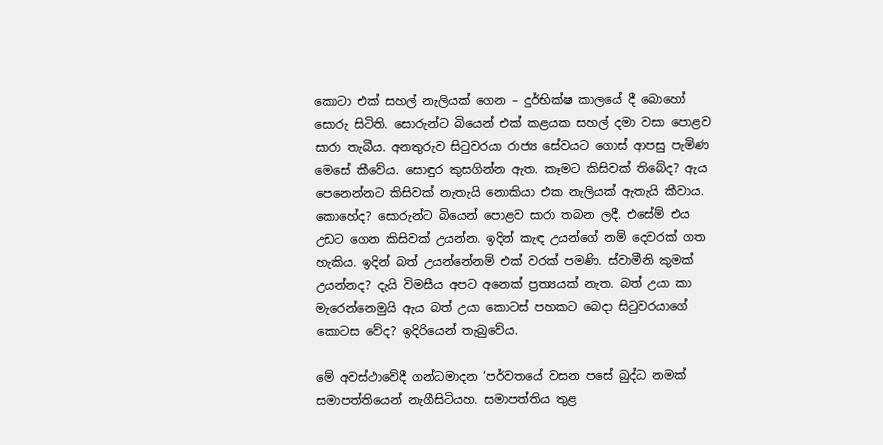කොටා එක් සහල් නැලියක් ගෙන – දුර්භික්ෂ කාලයේ දී බොහෝ සොරු සිටිති. සොරුන්ට බියෙන් එක් කළයක සහල් දමා වසා පොළව සාරා තැබීය. අනතුරුව සිටුවරයා රාජ්‍ය සේවයට ගොස් ආපසු පැමිණ මෙසේ කීවේය. සොඳුර කුසගින්න ඇත. කෑමට කිසිවක් තිබේද? ඇය පෙනෙන්නට කිසිවක් නැතැයි නොකියා එක නැලියක් ඇතැයි කීවාය. කොහේද? සොරුන්ට බියෙන් පොළව සාරා තබන ලදී. එසේම් එය උඩට ගෙන කිසිවක් උයන්න. ඉදින් කැඳ උයන්ගේ නම් දෙවරක් ගත හැකිය. ඉදින් බත් උයන්නේනම් එක් වරක් පමණි. ස්වාමීනි කුමක් උයන්නද? දැයි විමසීය අපට අනෙක් ප්‍රත්‍යයක් නැත. බත් උයා කා මැරෙන්නෙමුයි ඇය බත් උයා කොටස් පහකට බෙදා සිටුවරයාගේ කොටස වේද? ඉදිරියෙන් තැබුවේය.

මේ අවස්ථාවේදී ගන්ධමාදන ‘පර්වතයේ වසන පසේ බුද්ධ නමක් සමාපත්තියෙන් නැගීසිටියහ. සමාපත්තිය තුළ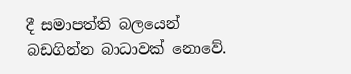දී සමාපත්ති බලයෙන් බඩගින්න බාධාවක් නොවේ.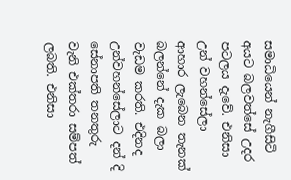සමාධියෙන් නැගීසිටි අයට බලවත්සේ උදර පටලය දැවේ. එනිසා උන් වහන්සේලා ආහාර ලැබෙන තැනක් බලන්නේ දැක බලා වැඩම කරති. එදිනද උන්වහන්සේලාට දන් දි සේනාපති තනතුරු වැනි එක්තරා සම්පත් ලබති. එනිසා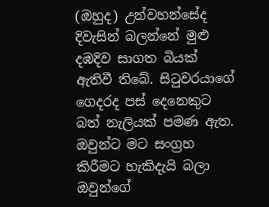(ඔහුද) උන්වහන්සේද දිවැසින් බලන්නේ මුළු දඹදිව සාගත බියක් ඇතිවී තිබේ. සිටුවරයාගේ ගෙදරද පස් දෙනෙකුට බත් නැලියක් පමණ ඇත. ඔවුන්ට මට සංග්‍රහ කිරීමට හැකිදැයි බලා ඔවුන්ගේ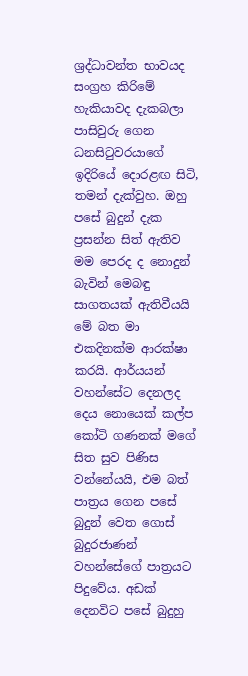ශ්‍රද්ධාවන්ත භාවයද සංග්‍රහ කිරිමේ හැකියාවද දැකබලා පාසිවුරු ගෙන ධනසිටුවරයාගේ ඉදිරියේ දොරළඟ සිටි, තමන් දැක්වුහ. ඔහු පසේ බුදුන් දැක ප්‍රසන්න සිත් ඇතිව මම පෙරද ද නොදුන් බැවින් මෙබඳු සාගතයක් ඇතිවීයයි මේ බත මා එකදිනක්ම ආරක්ෂා කරයි. ආර්යයන් වහන්සේට දෙනලද දෙය නොයෙක් කල්ප කෝටි ගණනක් මගේ සිත සුව පිණිස වන්නේයයි, එම බත් පාත්‍රය ගෙන පසේ බුදුන් වෙත ගොස් බුදුරජාණන් වහන්සේගේ පාත්‍රයට පිදුවේය. අඩක් දෙනවිට පසේ බුදුහු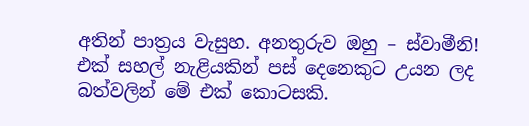අතින් පාත්‍රය වැසුහ. අනතුරුව ඔහු – ස්වාමීනි! එක් සහල් නැළියකින් පස් දෙනෙකුට උයන ලද බත්වලින් මේ එක් කොටසකි.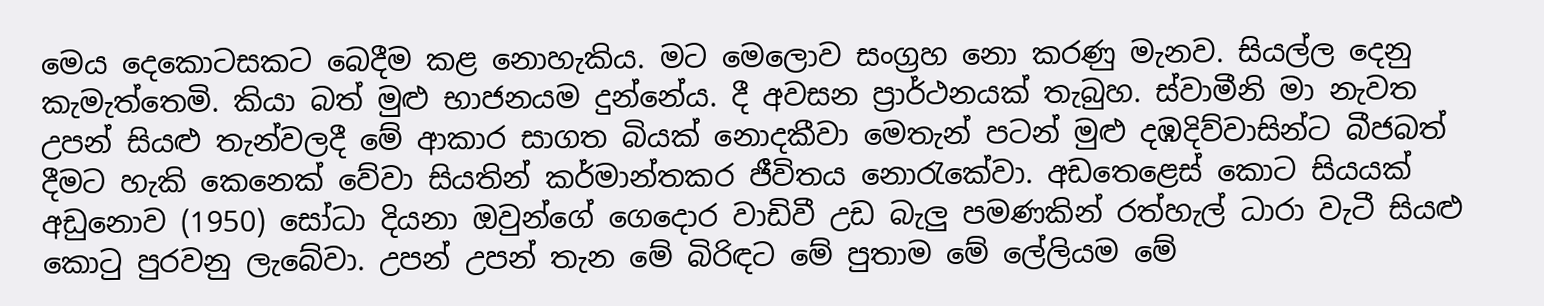මෙය දෙකොටසකට බෙදීම කළ නොහැකිය. මට මෙලොව සංග්‍රහ නො කරණු මැනව. සියල්ල දෙනු කැමැත්තෙමි. කියා බත් මුළු භාජනයම දුන්නේය. දී අවසන ප්‍රාර්ථනයක් තැබුහ. ස්වාමීනි මා නැවත උපන් සියළු තැන්වලදී මේ ආකාර සාගත බියක් නොදකීවා මෙතැන් පටන් මුළු දඹදිව්වාසින්ට බීජබත් දීමට හැකි කෙනෙක් වේවා සියතින් කර්මාන්තකර ජීවිතය නොරැකේවා. අඩතෙළෙස් කොට සියයක් අඩුනොව (1950) සෝධා දියනා ඔවුන්ගේ ගෙදොර වාඩිවී උඩ බැලු පමණකින් රත්හැල් ධාරා වැටී සියළු කොටු පුරවනු ලැබේවා. උපන් උපන් තැන මේ බිරිඳට මේ පුතාම මේ ලේලියම මේ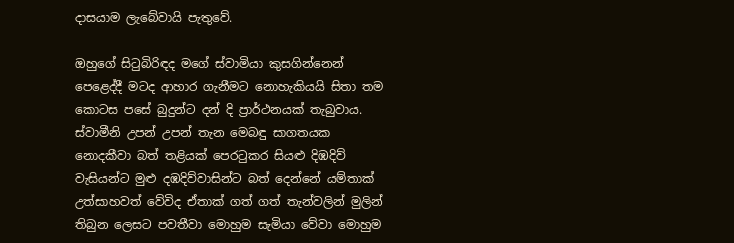දාසයාම ලැබේවායි පැතුවේ.

ඔහුගේ සිටුබිරිඳද මගේ ස්වාමියා කුසගින්නෙන් පෙළෙද්දී මටද ආහාර ගැනීමට නොහැකියයි සිතා තම කොටස පසේ බුදුන්ට දන් දි ප්‍රාර්ථනයක් තැබුවාය. ස්වාමීනි උපන් උපන් තැන මෙබඳු සාගතයක නොදකීවා බත් තළියක් පෙරටුකර සියළු දිඹදිව් වැසියන්ට මුළු දඹදිව්වාසින්ට බත් දෙන්නේ යම්තාක් උත්සාහවත් වේවිද ඒතාක් ගත් ගත් තැන්වලින් මුලින් තිබුන ලෙසට පවතීවා මොහුම සැමියා වේවා මොහුම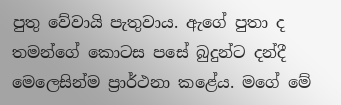පුතු වේවායි පැතුවාය. ඇගේ පුතා ද තමන්ගේ කොටස පසේ බුදුන්ට දන්දී මෙලෙසින්ම ප්‍රාර්ථනා කළේය. මගේ මේ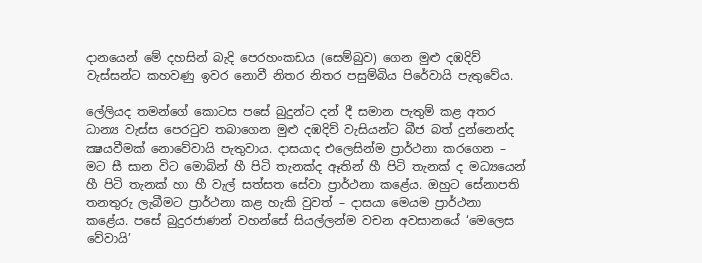දානයෙන් මේ දහසින් බැදි පෙරහංකඩය (සෙම්බුව) ගෙන මුළු දඹදිව් වැස්සන්ට කහවණු ඉවර නොවී නිතර නිතර පසුම්බිය පිරේවායි පැතුවේය.

ලේලියද තමන්ගේ කොටස පසේ බුදුන්ට දන් දී සමාන පැතුම් කළ අතර ධාන්‍ය වැස්ස පෙරටුව තබාගෙන මුළු දඹදිව් වැසියන්ට බීජ බත් දුන්නෙන්ද ක්‍ෂයවීමක් නොවේවායි පැතුවාය. දාසයාද එලෙසින්ම ප්‍රාර්ථනා කරගෙන – මට සී සාන විට මොබින් හී පිටි තැනක්ද ඈතින් හී පිටි තැනක් ද මධ්‍යයෙන් හී පිටි තැනක් හා හී වැල් සත්සත සේවා ප්‍රාර්ථනා කළේය. ඔහුට සේනාපති තනතුරු ලැබීමට ප්‍රාර්ථනා කළ හැකි වුවත් – දාසයා මෙයම ප්‍රාර්ථනා කළේය. පසේ බුදුරජාණන් වහන්සේ සියල්ලන්ම වචන අවසානයේ ‘මෙලෙස වේවායි’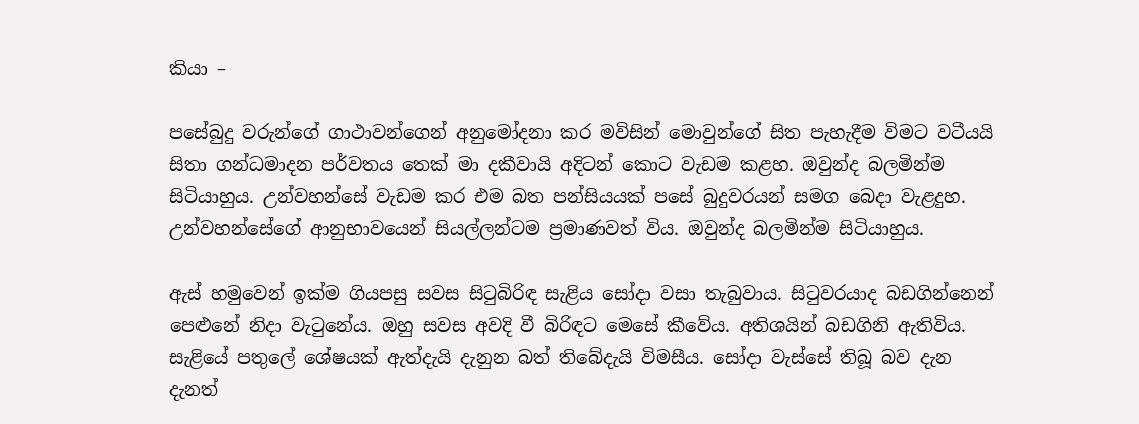කියා –

පසේබුදු වරුන්ගේ ගාථාවන්ගෙන් අනුමෝදනා කර මවිසින් මොවුන්ගේ සිත පැහැදීම විමට වටීයයි සිතා ගන්ධමාදන පර්වතය තෙක් මා දකීවායි අදිටන් කොට වැඩම කළහ. ඔවුන්ද බලමින්ම සිටියාහුය. උන්වහන්සේ වැඩම කර එම බත පන්සියයක් පසේ බුදුවරයන් සමග බෙදා වැළදුහ. උන්වහන්සේගේ ආනුභාවයෙන් සියල්ලන්ටම ප්‍රමාණවත් විය. ඔවුන්ද බලමින්ම සිටියාහුය.

ඇස් හමුවෙන් ඉක්ම ගියපසු සවස සිටුබිරිඳ සැළිය සෝදා වසා තැබුවාය. සිටුවරයාද බඩගින්නෙන් පෙළුනේ නිදා වැටුනේය. ඔහු සවස අවදි වී බිරිඳට මෙසේ කීවේය. අතිශයින් බඩගිනි ඇතිවිය. සැළියේ පතුලේ ශේෂයක් ඇත්දැයි දැනුන බත් තිබේදැයි විමසීය. සෝදා වැස්සේ තිබූ බව දැන දැනත්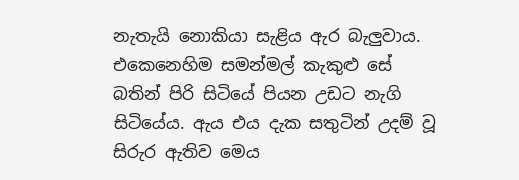නැතැයි නොකියා සැළිය ඇර බැලුවාය. එකෙනෙහිම සමන්මල් කැකුළු සේ බතින් පිරි සිටියේ පියන උඩට නැගි සිටියේය. ඇය එය දැක සතුටින් උදම් වූ සිරුර ඇතිව මෙය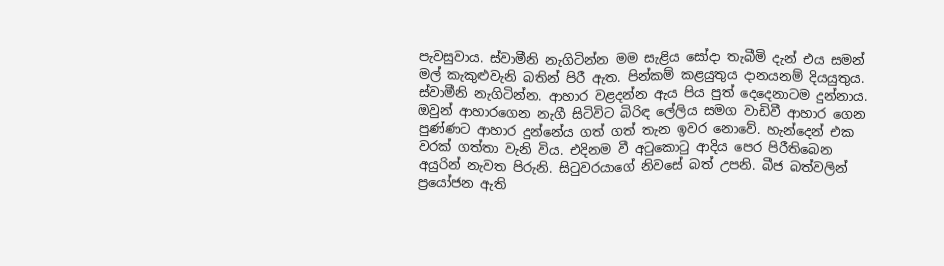පැවසුවාය. ස්වාමීනි නැගිටින්න මම සැළිය සෝදා තැබීමි දැන් එය සමන් මල් කැකුළුවැනි බතින් පිරී ඇත. පින්කම් කළයුතුය දානයනම් දියයුතුය. ස්වාමීනි නැගිටින්න. ආහාර වළදන්න ඇය පිය පුත් දෙදෙනාටම දුන්නාය. ඔවුන් ආහාරගෙන නැගී සිටිවිට බිරිඳ ලේලිය සමග වාඩිවී ආහාර ගෙන පුණ්ණට ආහාර දුන්නේය ගත් ගත් තැන ඉවර නොවේ. හැන්දෙන් එක වරක් ගත්තා වැනි විය. එදිනම වී අටුකොටු ආදිය පෙර පිරීතිබෙන අයුරින් නැවත පිරුනි. සිටුවරයාගේ නිවසේ බත් උපනි. බීජ බත්වලින් ප්‍රයෝජන ඇති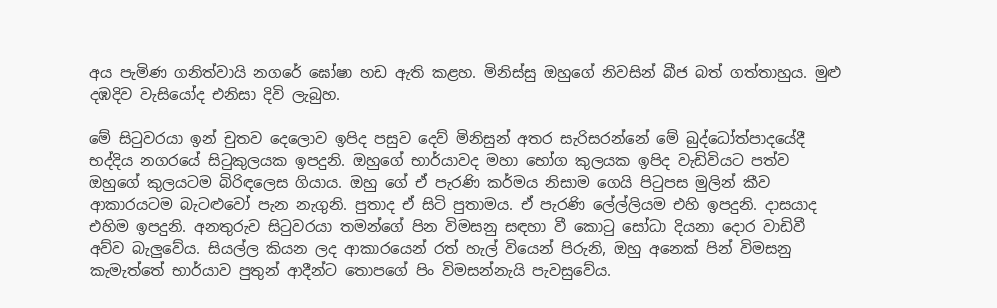අය පැමිණ ගනිත්වායි නගරේ ඝෝෂා හඩ ඇති කළහ. මිනිස්සු ඔහුගේ නිවසින් බීජ බත් ගත්තාහුය. මුළු දඹදිව වැසියෝද එනිසා දිවි ලැබුහ.

මේ සිටුවරයා ඉන් චුතව දෙලොව ඉපිද පසුව දෙව් මිනිසුන් අතර සැරිසරන්නේ මේ බුද්ධෝත්පාදයේදී භද්‍දිය නගරයේ සිටුකුලයක ඉපදුනි. ඔහුගේ භාර්යාවද මහා භෝග කුලයක ඉපිද වැඩිවියට පත්ව ඔහුගේ කුලයටම බිරිඳලෙස ගියාය. ඔහු ගේ ඒ පැරණි කර්මය නිසාම ගෙයි පිටුපස මුලින් කීව ආකාරයටම බැටළුවෝ පැන නැගුනි. පුතාද ඒ සිටි පුතාමය. ඒ පැරණි ලේල්ලියම එහි ඉපදුනි. දාසයාද එහිම ඉපදුනි. අනතුරුව සිටුවරයා තමන්ගේ පින විමසනු සඳහා වී කොටු සෝධා දියනා දොර වාඩිවී අව්ව බැලුවේය. සියල්ල කියන ලද ආකාරයෙන් රත් හැල් වියෙන් පිරුනි, ඔහු අනෙක් පින් විමසනු කැමැත්තේ භාර්යාව පුතුන් ආදීන්ට තොපගේ පිං විමසන්නැයි පැවසුවේය.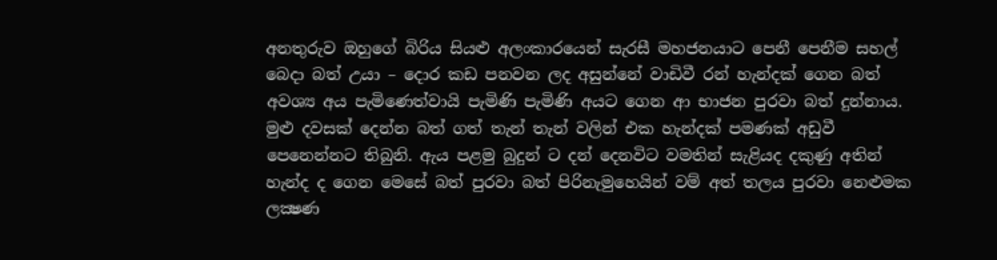අනතුරුව ඔහුගේ බිරිය සියළු අලංකාරයෙන් සැරසී මහජනයාට පෙනී පෙනීම සහල් බෙදා බත් උයා – දොර කඩ පනවන ලද අසුන්නේ වාඩිවී රන් හැන්දක් ගෙන බත් අවශ්‍ය අය පැමිණෙත්වායි පැමිණි පැමිණි අයට ගෙන ආ භාජන පුරවා බත් දුන්නාය. මුළු දවසක් දෙන්න බත් ගත් තැන් තැන් වලින් එක හැන්දක් පමණක් අඩුවී පෙනෙන්නට තිබුනි. ඇය පළමු බුදුන් ට දන් දෙනවිට වමතින් සැළියද දකුණු අතින් හැන්ද ද ගෙන මෙසේ බත් පුරවා බත් පිරිනැමුහෙයින් වම් අත් තලය පුරවා නෙළුමක ලක්‍ෂණ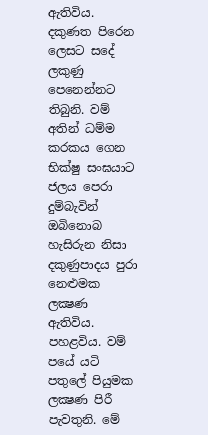ඇතිවිය. දකුණත පිරෙන ලෙසට සදේ ලකුණු පෙනෙන්නට තිබුනි. වම් අතින් ධම්ම කරකය ගෙන භික්ෂු සංඝයාට ජලය පෙරා දුම්බැවින් ඔබිනොබ හැසිරුන නිසා දකුණුපාදය පුරා නෙළුමක ලක්‍ෂණ ඇතිවිය. පහළවිය. වම් පයේ යටි පතුලේ පියුමක ලක්‍ෂණ පිරී පැවතුනි. මේ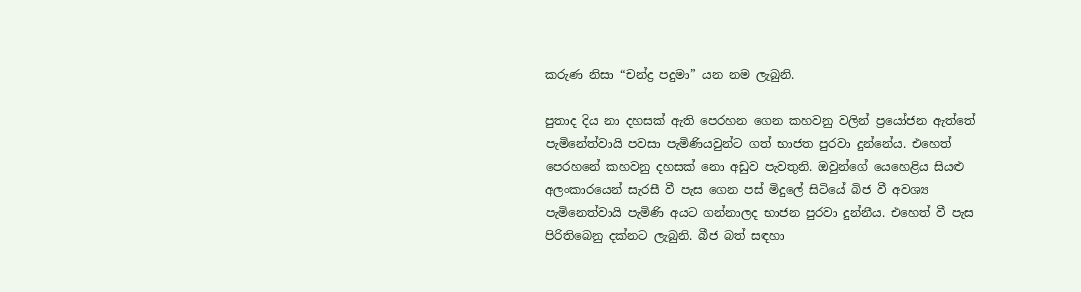කරුණ නිසා “චන්ද්‍ර පදුමා” යන නම ලැබුනි.

පුතාද දිය නා දහසක් ඇති පෙරහන ගෙන කහවනු වලින් ප්‍රයෝජන ඇත්තේ පැමිනේත්වායි පවසා පැමිණියවුන්ට ගත් භාජත පුරවා දුන්නේය. එහෙත් පෙරහනේ කහවනු දහසක් නො අඩුව පැවතුනි. ඔවුන්ගේ යෙහෙළිය සියළු අලංකාරයෙන් සැරසී වී පැස ගෙන පස් මිදුලේ සිටියේ බිජ වී අවශ්‍ය පැමිනෙත්වායි පැමිණි අයට ගන්නාලද භාජන පුරවා දුන්නීය. එහෙත් වී පැස පිරිතිබෙනු දක්නට ලැබුනි. බීජ බත් සඳහා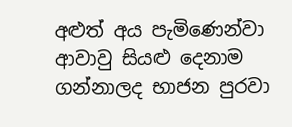අළුත් අය පැමිණෙන්වා ආවාවු සියළු දෙනාම ගන්නාලද භාජන පුරවා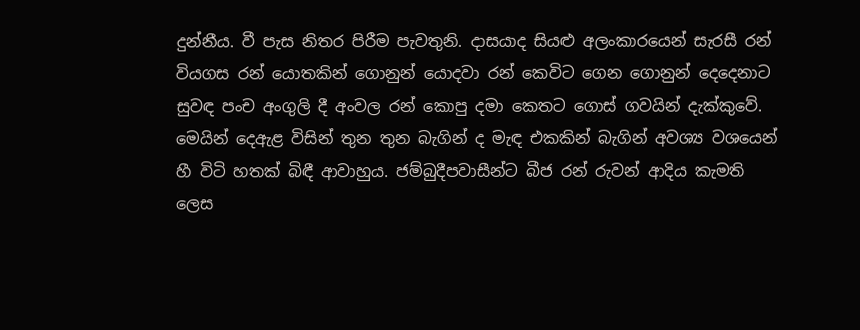දුන්නීය. වී පැස නිතර පිරීම පැවතුනි. දාසයාද සියළු අලංකාරයෙන් සැරසී රන් වියගස රන් යොතකින් ගොනුන් යොදවා රන් කෙවිට ගෙන ගොනුන් දෙදෙනාට සුවඳ පංච අංගුලි දී අංවල රන් කොපු දමා කෙතට ගොස් ගවයින් දැක්කුවේ. මෙයින් දෙඇළ විසින් තුන තුන බැගින් ද මැඳ එකකින් බැගින් අවශ්‍ය වශයෙන් හී විටි හතක් බිඳී ආවාහුය. ජම්බුදීපවාසීන්ට බීජ රන් රුවන් ආදිය කැමති ලෙස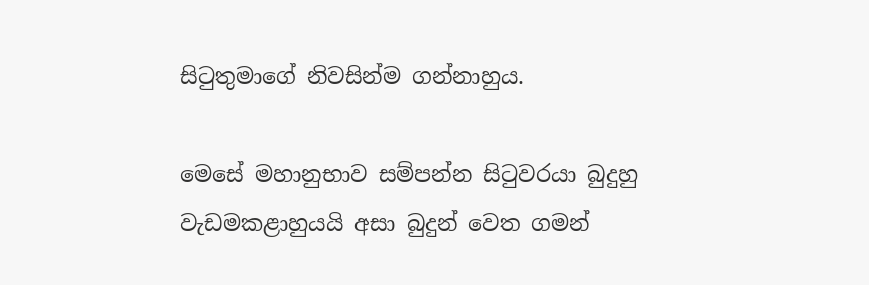සිටුතුමාගේ නිවසින්ම ගන්නාහුය.

මෙසේ මහානුභාව සම්පන්න සිටුවරයා බුදුහු වැඩමකළාහුයයි අසා බුදුන් වෙත ගමන්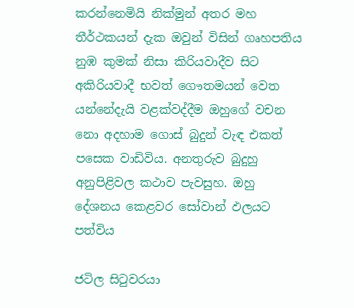කරන්නෙමියි නික්මුන් අතර මහ තීර්ථකයන් දැක ඔවුන් විසින් ගෘහපතිය නුඹ කුමක් නිසා කිරියවාදීව සිට අකිරියවාදී භවත් ගෞතමයන් වෙත යන්නේදැයි වළක්වද්දීම ඔහුගේ වචන නො අදහාම ගොස් බුදුන් වැඳ එකත් පසෙක වාඩිවිය. අනතුරුව බුදුහු අනුපිළිවල කථාව පැවසුහ. ඔහු දේශනය කෙළවර සෝවාන් ඵලයට පත්විය

ජටිල සිටුවරයා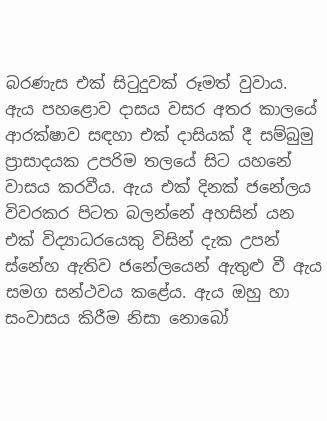බරණැස එක් සිටුදුවක් රූමත් වුවාය. ඇය පහළොව දාසය වසර අතර කාලයේ ආරක්ෂාව සඳහා එක් දාසියක් දී සම්බුමු ප්‍රාසාදයක උපරිම තලයේ සිට යහනේ වාසය කරවීය. ඇය එක් දිනක් ජනේලය විවරකර පිටත බලන්නේ අහසින් යන එක් විද්‍යාධරයෙකු විසින් දැක උපන් ස්නේහ ඇතිව ජනේලයෙන් ඇතුළු වී ඇය සමග සන්ථවය කළේය. ඇය ඔහු හා සංවාසය කිරීම නිසා නොබෝ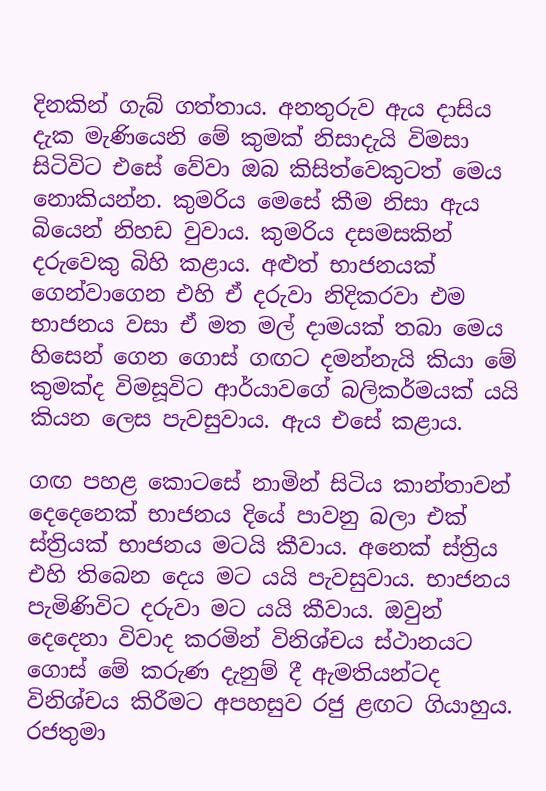දිනකින් ගැබ් ගත්තාය. අනතුරුව ඇය දාසිය දැක මැණියෙනි මේ කුමක් නිසාදැයි විමසා සිටිවිට එසේ වේවා ඔබ කිසිත්වෙකුටත් මෙය නොකියන්න. කුමරිය මෙසේ කීම නිසා ඇය බියෙන් නිහඩ වුවාය. කුමරිය දසමසකින් දරුවෙකු බිහි කළාය. අළුත් භාජනයක් ගෙන්වාගෙන එහි ඒ දරුවා නිදිකරවා එම භාජනය වසා ඒ මත මල් දාමයක් තබා මෙය හිසෙන් ගෙන ගොස් ගඟට දමන්නැයි කියා මේ කුමක්ද විමසූවිට ආර්යාවගේ බලිකර්මයක් යයි කියන ලෙස පැවසුවාය. ඇය එසේ කළාය.

ගඟ පහළ කොටසේ නාමින් සිටිය කාන්තාවන් දෙදෙනෙක් භාජනය දියේ පාවනු බලා එක් ස්ත්‍රියක් භාජනය මටයි කීවාය. අනෙක් ස්ත්‍රිය එහි තිබෙන දෙය මට යයි පැවසුවාය. භාජනය පැමිණිවිට දරුවා මට යයි කීවාය. ඔවුන් දෙදෙනා විවාද කරමින් විනිශ්චය ස්ථානයට ගොස් මේ කරුණ දැනුම් දී ඇමතියන්ටද විනිශ්චය කිරීමට අපහසුව රජු ළඟට ගියාහුය. රජතුමා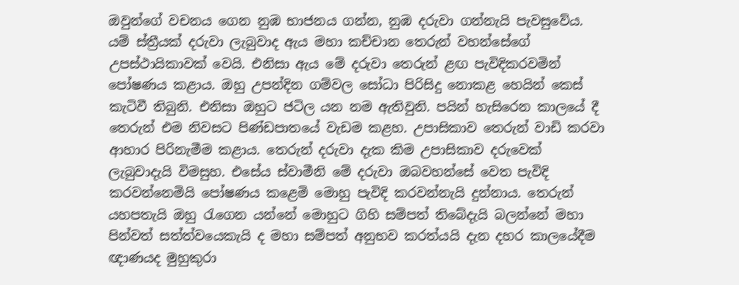ඔවුන්ගේ වචනය ගෙන නුඹ භාජනය ගන්න, නුඹ දරුවා ගන්නැයි පැවසුවේය. යම් ස්ත්‍රීයක් දරුවා ලැබුවාද ඇය මහා කච්චාන තෙරුන් වහන්සේගේ උපස්ථායිකාවක් වෙයි. එනිසා ඇය මේ දරුවා තෙරුන් ළඟ පැවිදිකරවමින් පෝෂණය කළාය. ඔහු උපන්දින ගම්වල සෝධා පිරිසිදු නොකළ හෙයින් කෙස් කැටිවී තිබුනි. එනිසා ඔහුට ජටිල යන නම ඇතිවුනි. පයින් හැසිරෙන කාලයේ දී තෙරුන් එම නිවසට පිණ්ඩපාතයේ වැඩම කළහ. උපාසිකාව තෙරුන් වාඩි කරවා ආහාර පිරිනැමීම කළාය. තෙරුන් දරුවා දැක කිම උපාසිකාව දරුවෙක් ලැබුවාදැයි විමසුහ. එසේය ස්වාමීනි මේ දරුවා ඔබවහන්සේ වෙත පැවිදි කරවන්නෙමියි පෝෂණය කළෙමි මොහු පැවිදි කරවන්නැයි දුන්නාය. තෙරුන් යහපතැයි ඔහු රැගෙන යන්නේ මොහුට ගිහි සම්පත් තිබේදැයි බලන්නේ මහා පින්වත් සත්ත්වයෙකැයි ද මහා සම්පත් අනුභව කරත්යයි දැන දහර කාලයේදීම ඥාණයද මුහුකුරා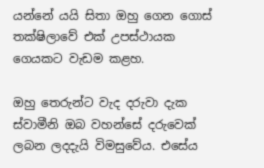යන්නේ යයි සිතා ඔහු ගෙන ගොස් තක්ෂිලාවේ එක් උපස්ථායක ගෙයකට වැඩම කළහ.

ඔහු තෙරුන්ට වැද දරුවා දැක ස්වාමීනි ඔබ වහන්සේ දරුවෙක් ලබන ලදදැයි විමසුවේය. එසේය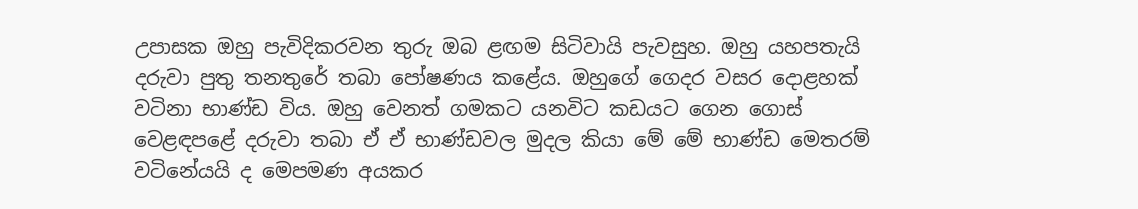උපාසක ඔහු පැවිදිකරවන තුරු ඔබ ළඟම සිටිවායි පැවසුහ. ඔහු යහපතැයි දරුවා පුතු තනතුරේ තබා පෝෂණය කළේය. ඔහුගේ ගෙදර වසර දොළහක් වටිනා භාණ්ඩ විය. ඔහු වෙනත් ගමකට යනවිට කඩයට ගෙන ගොස් වෙළඳපළේ දරුවා තබා ඒ ඒ භාණ්ඩවල මුදල කියා මේ මේ භාණ්ඩ මෙතරම් වටිනේයයි ද මෙපමණ අයකර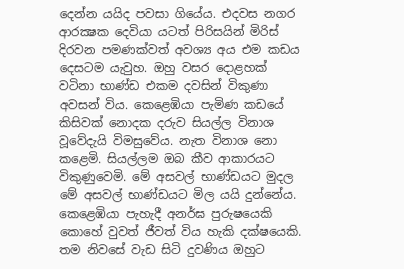දෙන්න යයිද පවසා ගියේය. එදවස නගර ආරක්‍ෂක දෙවියා යටත් පිරිසයින් මිරිස් දිරවන පමණක්වත් අවශ්‍ය අය එම කඩය දෙසටම යැවුහ. ඔහු වසර දොළහක් වටිනා භාණ්ඩ එකම දවසින් විකුණා අවසන් විය. කෙළෙඹියා පැමිණ කඩයේ කිසිවක් නොදක දරුව සියල්ල විනාශ වූවේදැයි විමසුවේය. නැත විනාශ නො කළෙමි. සියල්ලම ඔබ කීව ආකාරයට විකුණුවෙමි. මේ අසවල් භාණ්ඩයට මුදල මේ අසවල් භාණ්ඩයට මිල යයි දුන්නේය. කෙළෙඹියා පැහැදී අනර්ඝ පුරුෂයෙකි කොහේ වුවත් ජීවත් විය හැකි දක්ෂයෙකි. තම නිවසේ වැඩ සිටි දුවණිය ඔහුට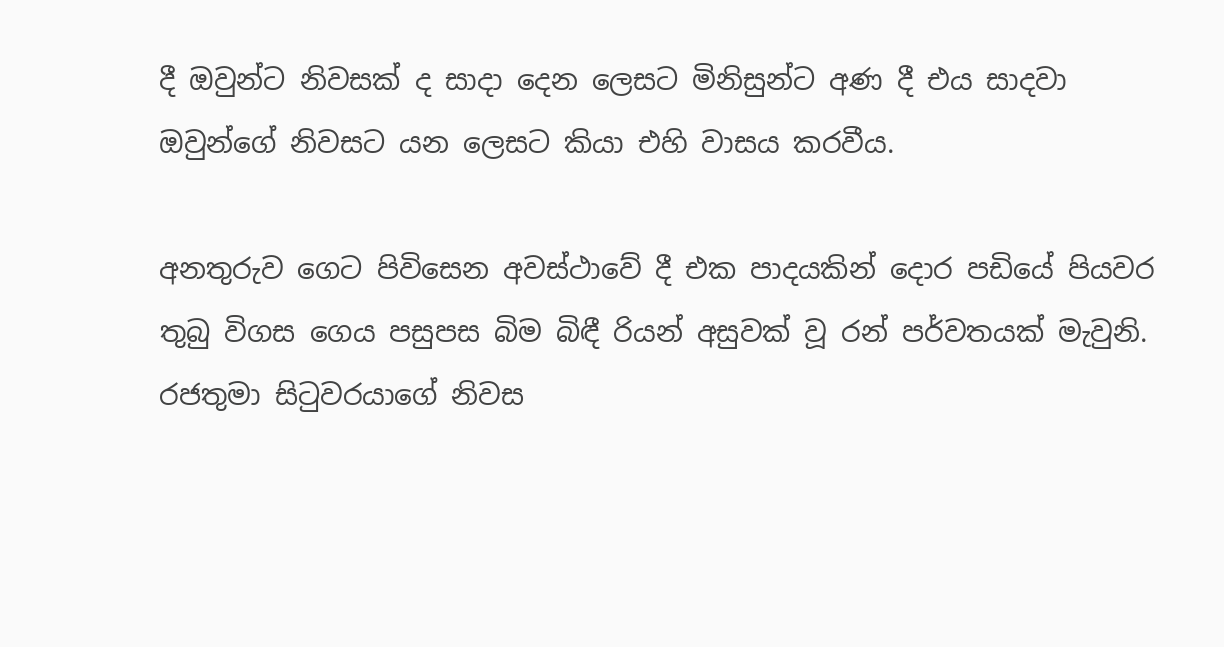දී ඔවුන්ට නිවසක් ද සාදා දෙන ලෙසට මිනිසුන්ට අණ දී එය සාදවා ඔවුන්ගේ නිවසට යන ලෙසට කියා එහි වාසය කරවීය.

අනතුරුව ගෙට පිවිසෙන අවස්ථාවේ දී එක පාදයකින් දොර පඩියේ පියවර තුබු විගස ගෙය පසුපස බිම බිඳී රියන් අසුවක් වූ රන් පර්වතයක් මැවුනි. රජතුමා සිටුවරයාගේ නිවස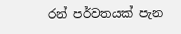රන් පර්වතයක් පැන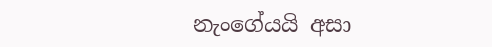නැංගේයයි අසා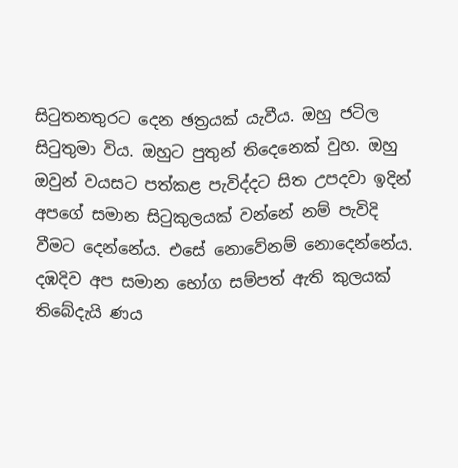සිටුතනතුරට දෙන ඡත්‍රයක් යැවීය. ඔහු ජටිල සිටුතුමා විය. ඔහුට පුතුන් තිදෙනෙක් වුහ. ඔහු ඔවුන් වයසට පත්කළ පැවිද්දට සිත උපදවා ඉදින් අපගේ සමාන සිටුකුලයක් වන්නේ නම් පැවිදි වීමට දෙන්නේය. එසේ නොවේනම් නොදෙන්නේය. දඹදිව අප සමාන භෝග සම්පත් ඇති කුලයක් තිබේදැයි ණය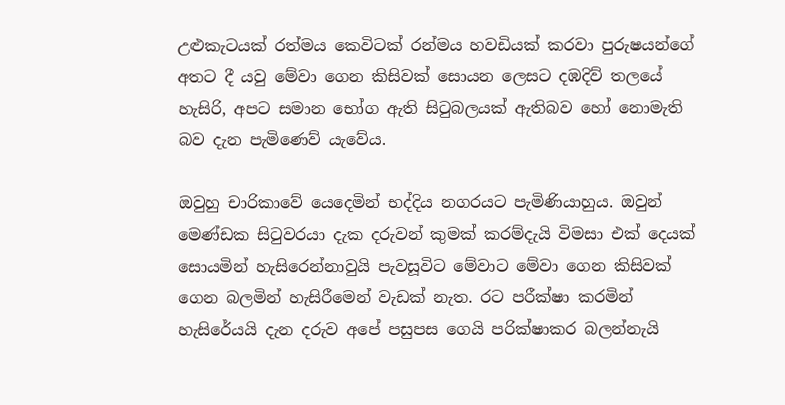උළුකැටයක් රත්මය කෙවිටක් රන්මය හවඩියක් කරවා පුරුෂයන්ගේ අතට දී යවු මේවා ගෙන කිසිවක් සොයන ලෙසට දඹදිව් තලයේ හැසිරි, අපට සමාන භෝග ඇති සිටුබලයක් ඇතිබව හෝ නොමැති බව දැන පැමිණෙව් යැවේය.

ඔවුහු චාරිකාවේ යෙදෙමින් භද්දිය නගරයට පැමිණියාහුය. ඔවුන් මෙණ්ඩක සිටුවරයා දැක දරුවන් කුමක් කරම්දැයි විමසා එක් දෙයක් සොයමින් හැසිරෙන්නාවුයි පැවසූවිට මේවාට මේවා ගෙන කිසිවක් ගෙන බලමින් හැසිරීමෙන් වැඩක් නැත. රට පරීක්ෂා කරමින් හැසිරේයයි දැන දරුව අපේ පසුපස ගෙයි පරික්ෂාකර බලන්නැයි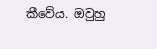කීවේය. ඔවුහු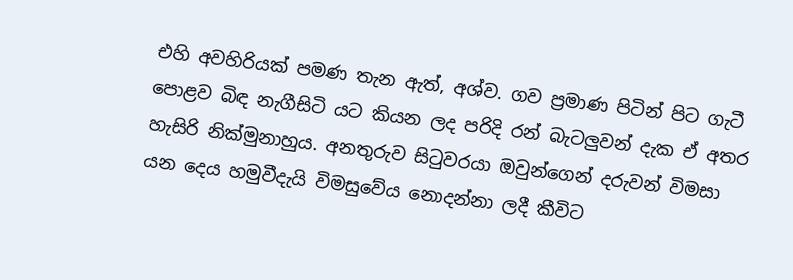එහි අවහිරියක් පමණ තැන ඇත්, අශ්ව. ගව ප්‍රමාණ පිටින් පිට ගැටී පොළව බිඳ නැගීසිටි යට කියන ලද පරිදි රන් බැටලුවන් දැක ඒ අතර හැසිරි නික්මුනාහුය. අනතුරුව සිටුවරයා ඔවුන්ගෙන් දරුවන් විමසා යන දෙය හමුවීදැයි විමසුවේය නොදන්නා ලදී කීවිට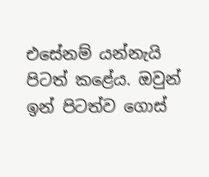එසේනම් යන්නැයි පිටත් කළේය. ඔවුන් ඉන් පිටත්ව ගොස්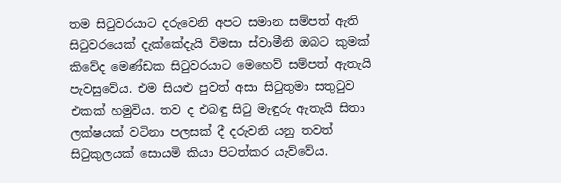තම සිටුවරයාට දරුවෙනි අපට සමාන සම්පත් ඇති සිටුවරයෙක් දැක්කේදැයි විමසා ස්වාමීනි ඔබට කුමක් කිවේද මෙණ්ඩක සිටුවරයාට මෙහෙව් සම්පත් ඇතැයි පැවසුවේය. එම සියළු පුවත් අසා සිටුතුමා සතුටුව එකක් හමුවිය. තව ද එබඳු සිටු මැඳුරු ඇතැයි සිතා ලක්ෂයක් වටිනා පලසක් දී දරුවනි යනු තවත් සිටුකුලයක් සොයමි කියා පිටත්කර යැව්වේය.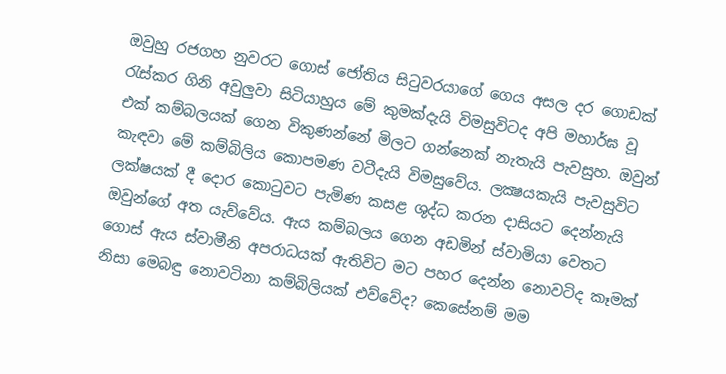ඔවුහු රජගහ නුවරට ගොස් ජෝතිය සිටුවරයාගේ ගෙය අසල දර ගොඩක් රැස්කර ගිනි අවුලුවා සිටියාහුය මේ කුමක්දැයි විමසුවිටද අපි මහාර්ඝ වූ එක් කම්බලයක් ගෙන විකුණන්නේ මිලට ගන්නෙක් නැතැයි පැවසුහ. ඔවුන් කැඳවා මේ කම්බිලිය කොපමණ වටීදැයි විමසුවේය. ලක්‍ෂයකැයි පැවසුවිට ලක්ෂයක් දී දොර කොටුවට පැමිණ කසළ ශුද්ධ කරන දාසියට දෙන්නැයි ඔවුන්ගේ අත යැව්වේය. ඇය කම්බලය ගෙන අඩමින් ස්වාමියා වෙතට ගොස් ඇය ස්වාමීනි අපරාධයක් ඇතිවිට මට පහර දෙන්න නොවටිද කෑමක් නිසා මෙබඳු නොවටිනා කම්බිලියක් එව්වේද? කෙසේනම් මම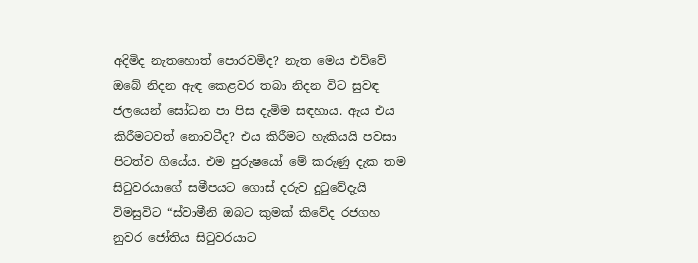අදිමිද නැතහොත් පොරවමිද? නැත මෙය එව්වේ ඔබේ නිදන ඇඳ කෙළවර තබා නිදන විට සුවඳ ජලයෙන් සෝධන පා පිස දැමිම සඳහාය. ඇය එය කිරීමටවත් නොවටීද? එය කිරීමට හැකියයි පවසා පිටත්ව ගියේය. එම පුරුෂයෝ මේ කරුණු දැක තම සිටුවරයාගේ සමීපයට ගොස් දරුව දුටුවේදැයි විමසුවිට “ස්වාමීනි ඔබට කුමක් කිවේද රජගහ නුවර ජෝතිය සිටුවරයාට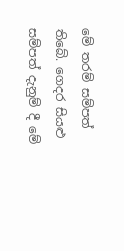මේ තරම් සම්පත් තිබේ. ගෙදර සියළු සම්පත් දැනුම් දී මේ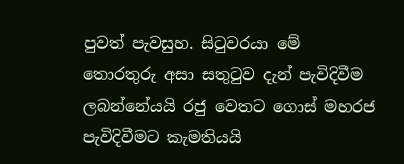පුවත් පැවසුහ. සිටුවරයා මේ තොරතුරු අසා සතුටුව දැන් පැවිදිවීම ලබන්නේයයි රජු වෙතට ගොස් මහරජ පැවිදිවීමට කැමතියයි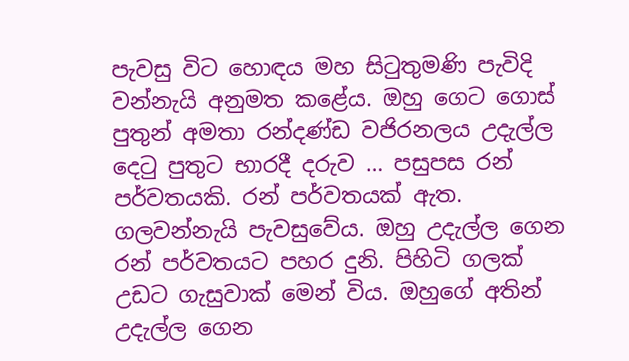පැවසු විට හොඳය මහ සිටුතුමණි පැවිදි වන්නැයි අනුමත කළේය. ඔහු ගෙට ගොස් පුතුන් අමතා රන්දණ්ඩ වජිරනලය උදැල්ල දෙටු පුතුට භාරදී දරුව … පසුපස රන් පර්වතයකි. රන් පර්වතයක් ඇත. ගලවන්නැයි පැවසුවේය. ඔහු උදැල්ල ගෙන රන් පර්වතයට පහර දුනි. පිහිටි ගලක් උඩට ගැසුවාක් මෙන් විය. ඔහුගේ අතින් උදැල්ල ගෙන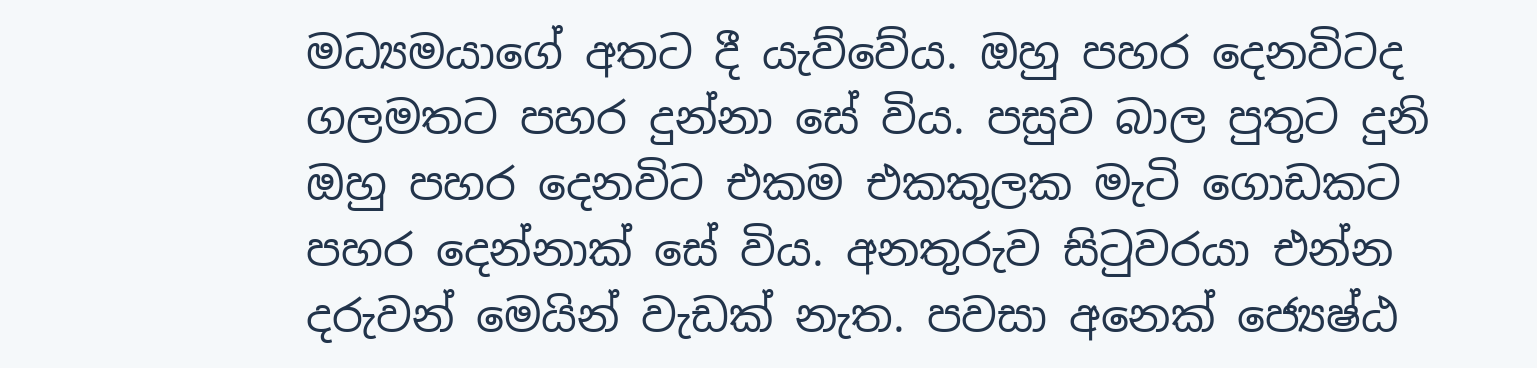මධ්‍යමයාගේ අතට දී යැව්වේය. ඔහු පහර දෙනවිටද ගලමතට පහර දුන්නා සේ විය. පසුව බාල පුතුට දුනි ඔහු පහර දෙනවිට එකම එකකුලක මැටි ගොඩකට පහර දෙන්නාක් සේ විය. අනතුරුව සිටුවරයා එන්න දරුවන් මෙයින් වැඩක් නැත. පවසා අනෙක් ජ්‍යෙෂ්ඨ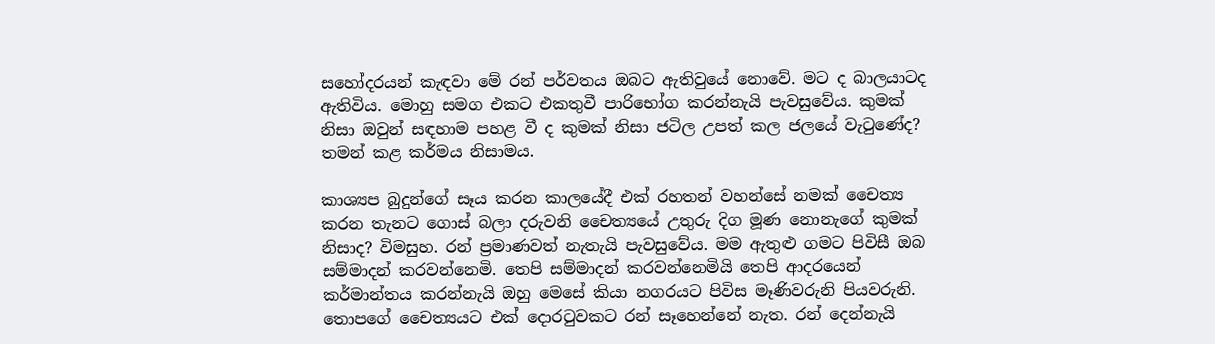සහෝදරයන් කැඳවා මේ රන් පර්වතය ඔබට ඇතිවුයේ නොවේ. මට ද බාලයාටද ඇතිවිය. මොහු සමග එකට එකතුවී පාරිභෝග කරන්නැයි පැවසුවේය. කුමක් නිසා ඔවුන් සඳහාම පහළ වී ද කුමක් නිසා ජටිල උපත් කල ජලයේ වැටුණේද? තමන් කළ කර්මය නිසාමය.

කාශ්‍යප බුදුන්ගේ සෑය කරන කාලයේදී එක් රහතන් වහන්සේ නමක් චෛත්‍ය කරන තැනට ගොස් බලා දරුවනි චෛත්‍යයේ උතුරු දිග මූණ නොනැගේ කුමක් නිසාද? විමසුහ. රන් ප්‍රමාණවත් නැතැයි පැවසුවේය. මම ඇතුළු ගමට පිවිසී ඔබ සම්මාදන් කරවන්නෙමි. තෙපි සම්මාදන් කරවන්නෙමියි තෙපි ආදරයෙන් කර්මාන්තය කරන්නැයි ඔහු මෙසේ කියා නගරයට පිවිස මෑණිවරුනි පියවරුනි. තොපගේ චෛත්‍යයට එක් දොරටුවකට රන් සෑහෙන්නේ නැත. රන් දෙන්නැයි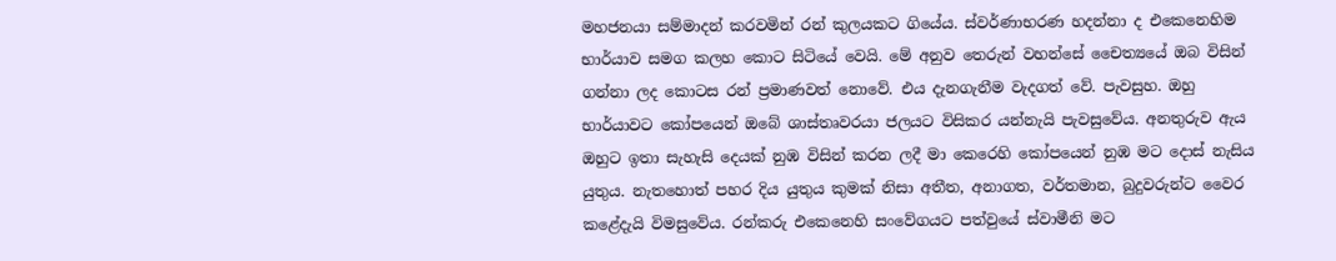මහජනයා සම්මාදන් කරවමින් රන් කුලයකට ගියේය. ස්වර්ණාභරණ හදන්නා ද එකෙනෙහිම භාර්යාව සමග කලහ කොට සිටියේ වෙයි. මේ අනුව තෙරුන් වහන්සේ චෛත්‍යයේ ඔබ විසින් ගන්නා ලද කොටස රන් ප්‍රමාණවත් නොවේ. එය දැනගැනීම වැදගත් වේ. පැවසුහ. ඔහු භාර්යාවට කෝපයෙන් ඔබේ ශාස්තෘවරයා ජලයට විසිකර යන්නැයි පැවසුවේය. අනතුරුව ඇය ඔහුට ඉතා සැහැසි දෙයක් නුඹ විසින් කරන ලදී මා කෙරෙහි කෝපයෙන් නුඹ මට දොස් නැසිය යුතුය. නැතහොත් පහර දිය යුතුය කුමක් නිසා අතීත, අනාගත, වර්තමාන, බුදුවරුන්ට වෛර කළේදැයි විමසුවේය. රන්කරු එකෙනෙහි සංවේගයට පත්වුයේ ස්වාමීනි මට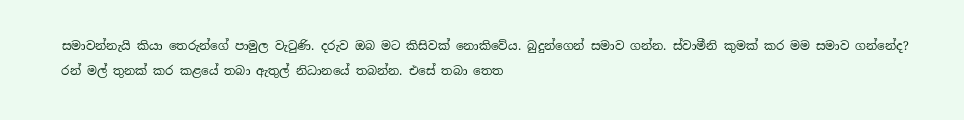සමාවන්නැයි කියා තෙරුන්ගේ පාමුල වැටුණි. දරුව ඔබ මට කිසිවක් නොකිවේය. බුදුන්ගෙන් සමාව ගන්න. ස්වාමීනි කුමක් කර මම සමාව ගන්නේද? රන් මල් තුනක් කර කළයේ තබා ඇතුල් නිධානයේ තබන්න. එසේ තබා තෙත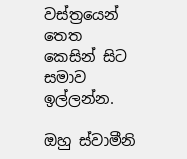වස්ත්‍රයෙන් තෙත කෙසින් සිට සමාව ඉල්ලන්න.

ඔහු ස්වාමීනි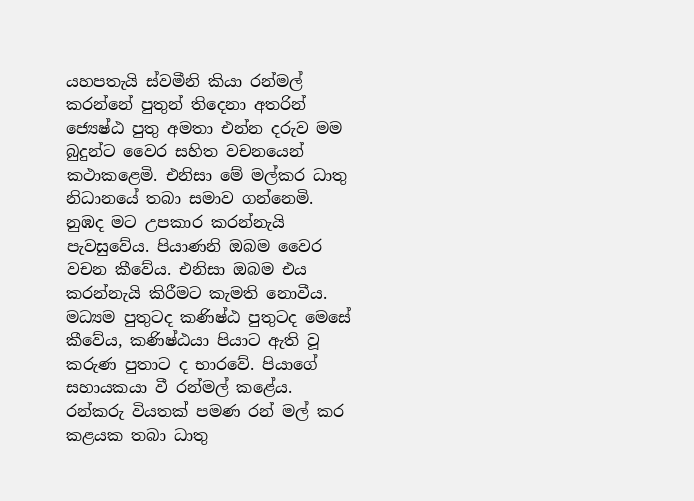යහපතැයි ස්වමීනි කියා රන්මල් කරන්නේ පුතුන් තිදෙනා අතරින් ජ්‍යෙෂ්ඨ පුතු අමතා එන්න දරුව මම බුදුන්ට වෛර සහිත වචනයෙන් කථාකළෙමි. එනිසා මේ මල්කර ධාතු නිධානයේ තබා සමාව ගන්නෙමි. නුඹද මට උපකාර කරන්නැයි පැවසුවේය. පියාණනි ඔබම වෛර වචන කීවේය. එනිසා ඔබම එය කරන්නැයි කිරීමට කැමති නොවීය. මධ්‍යම පුතුටද කණිෂ්ඨ පුතුටද මෙසේ කීවේය, කණිෂ්ඨයා පියාට ඇති වූ කරුණ පුතාට ද භාරවේ. පියාගේ සහායකයා වී රන්මල් කළේය. රන්කරු වියතක් පමණ රන් මල් කර කළයක තබා ධාතු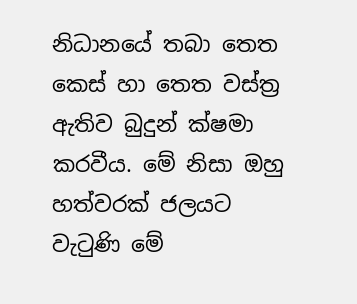නිධානයේ තබා තෙත කෙස් හා තෙත වස්ත්‍ර ඇතිව බුදුන් ක්ෂමා කරවීය. මේ නිසා ඔහු හත්වරක් ජලයට වැටුණි මේ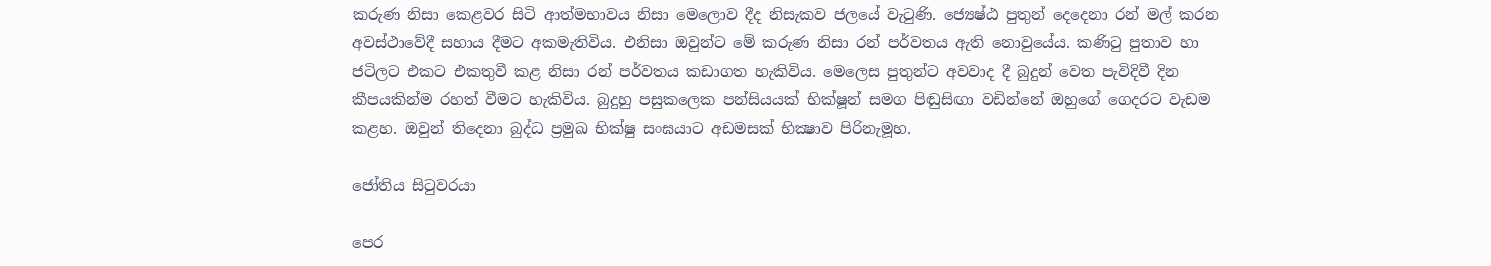කරුණ නිසා කෙළවර සිටි ආත්මභාවය නිසා මෙලොව දීද නිසැකව ජලයේ වැටුණි. ජ්‍යෙෂ්ඨ පුතුන් දෙදෙනා රන් මල් කරන අවස්ථාවේදී සහාය දීමට අකමැතිවිය. එනිසා ඔවුන්ට මේ කරුණ නිසා රන් පර්වතය ඇති නොවුයේය. කණිටු පුතාව හා ජටිලට එකට එකතුවී කළ නිසා රන් පර්වතය කඩාගත හැකිවිය. මෙලෙස පුතුන්ට අවවාද දී බුදුන් වෙත පැවිදිවී දින කීපයකින්ම රහත් වීමට හැකිවිය. බුදුහු පසුකලෙක පන්සියයක් භික්ෂූන් සමග පිඬුසිඟා වඩින්නේ ඔහුගේ ගෙදරට වැඩම කළහ. ඔවුන් තිදෙනා බුද්ධ ප්‍රමුඛ භික්ෂු සංඝයාට අඩමසක් භික්‍ෂාව පිරිනැමූහ.

ජෝතිය සිටුවරයා

පෙර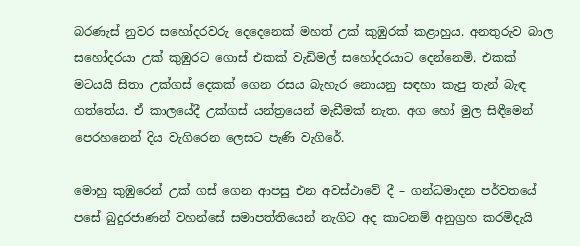බරණැස් නුවර සහෝදරවරු දෙදෙනෙක් මහත් උක් කුඹුරක් කළාහුය. අනතුරුව බාල සහෝදරයා උක් කුඹුරට ගොස් එකක් වැඩිමල් සහෝදරයාට දෙන්නෙමි. එකක් මටයයි සිතා උක්ගස් දෙකක් ගෙන රසය බැහැර නොයනු සඳහා කැපු තැන් බැඳ ගත්තේය. ඒ කාලයේදී උක්ගස් යන්ත්‍රයෙන් මැඩීමක් නැත. අග හෝ මුල සිඳීමෙන් පෙරහනෙන් දිය වැගිරෙන ලෙසට පැණි වැගිරේ.

මොහු කුඹුරෙන් උක් ගස් ගෙන ආපසු එන අවස්ථාවේ දී – ගන්ධමාදන පර්වතයේ පසේ බුදුරජාණන් වහන්සේ සමාපත්තියෙන් නැගිට අද කාටනම් අනුග්‍රහ කරමිදැයි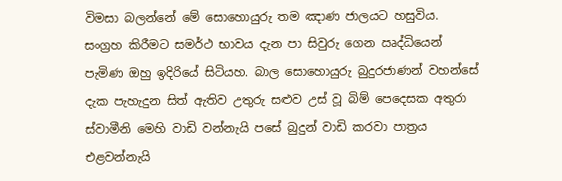විමසා බලන්නේ මේ සොහොයුරු තම ඤාණ ජාලයට හසුවිය. සංග්‍රහ කිරීමට සමර්ථ භාවය දැන පා සිවුරු ගෙන ඍද්ධියෙන් පැමිණ ඔහු ඉදිරියේ සිටියහ. බාල සොහොයුරු බුදුරජාණන් වහන්සේ දැක පැහැදුන සිත් ඇතිව උතුරු සළුව උස් වූ බිම් පෙදෙසක අතුරා ස්වාමීනි මෙහි වාඩි වන්නැයි පසේ බුදුන් වාඩි කරවා පාත්‍රය එළවන්නැයි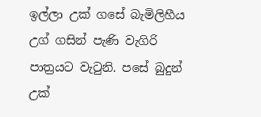ඉල්ලා උක් ගසේ බැමිලිහීය උග් ගසින් පැණි වැගිරි පාත්‍රයට වැටුනි. පසේ බුදුන් උක්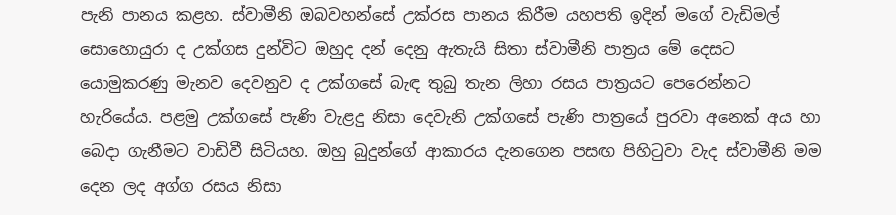පැනි පානය කළහ. ස්වාමීනි ඔබවහන්සේ උක්රස පානය කිරීම යහපති ඉදින් මගේ වැඩිමල් සොහොයුරා ද උක්ගස දුන්විට ඔහුද දන් දෙනු ඇතැයි සිතා ස්වාමීනි පාත්‍රය මේ දෙසට යොමුකරණු මැනව දෙවනුව ද උක්ගසේ බැඳ තුබු තැන ලිහා රසය පාත්‍රයට පෙරෙන්නට හැරියේය. පළමු උක්ගසේ පැණි වැළදු නිසා දෙවැනි උක්ගසේ පැණි පාත්‍රයේ පුරවා අනෙක් අය හා බෙදා ගැනීමට වාඩිවී සිටියහ. ඔහු බුදුන්ගේ ආකාරය දැනගෙන පසඟ පිහිටුවා වැද ස්වාමීනි මම දෙන ලද අග්ග රසය නිසා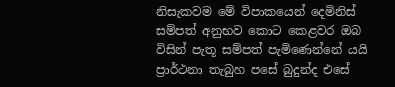නිසැකවම මේ විපාකයෙන් දෙමිනිස් සම්පත් අනුභව කොට කෙළවර ඔබ විසින් පැතූ සම්පත් පැමිණෙන්නේ යයි ප්‍රාර්ථනා තැබුහ පසේ බුදුන්ද එසේ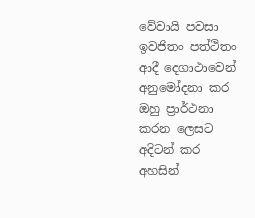වේවායි පවසා ඉවජිතං පත්ථිතං ආදී දෙගාථාවෙන් අනුමෝදනා කර ඔහු ප්‍රාර්ථනා කරන ලෙසට අදිටන් කර අහසින්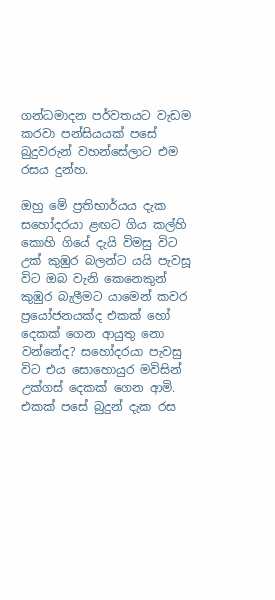ගන්ධමාදන පර්වතයට වැඩම කරවා පන්සියයක් පසේ බුදුවරුන් වහන්සේලාට එම රසය දුන්හ.

ඔහු මේ ප්‍රතිභාර්යය දැක සහෝදරයා ළඟට ගිය කල්හි කොහි ගියේ දැයි විමසු විට උක් කුඹුර බලන්ට යයි පැවසූ විට ඔබ වැනි කෙනෙකුන් කුඹුර බැලීමට යාමෙන් කවර ප්‍රයෝජනයක්ද එකක් හෝ දෙකක් ගෙන ආයුතු නො වන්නේද? සහෝදරයා පැවසු විට එය සොහොයුර මවිසින් උක්ගස් දෙකක් ගෙන ආමි. එකක් පසේ බුදුන් දැක රස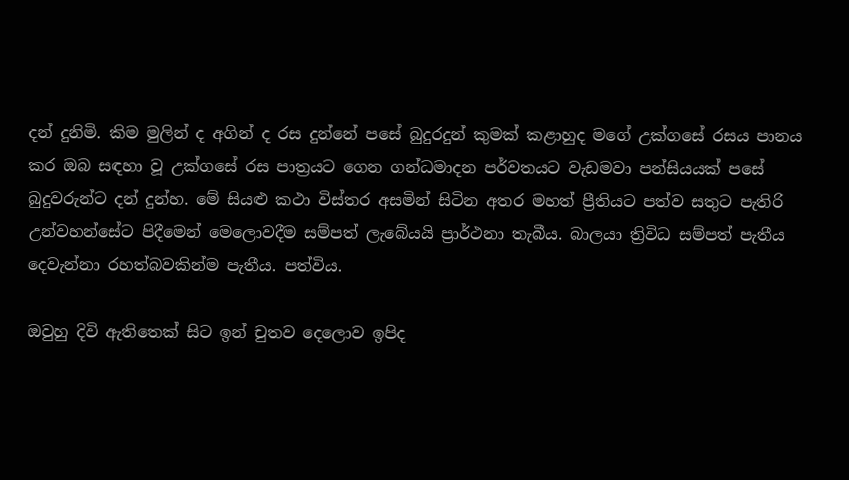දන් දුනිමි. කිම මුලින් ද අගින් ද රස දුන්නේ පසේ බුදුරදුන් කුමක් කළාහුද මගේ උක්ගසේ රසය පානය කර ඔබ සඳහා වූ උක්ගසේ රස පාත්‍රයට ගෙන ගන්ධමාදන පර්වතයට වැඩමවා පන්සියයක් පසේ බුදුවරුන්ට දන් දුන්හ. මේ සියළු කථා විස්තර අසමින් සිටින අතර මහත් ප්‍රීතියට පත්ව සතුට පැතිරි උන්වහන්සේට පිදීමෙන් මෙලොවදීම සම්පත් ලැබේයයි ප්‍රාර්ථනා තැබීය. බාලයා ත්‍රිවිධ සම්පත් පැතීය දෙවැන්නා රහත්බවකින්ම පැතීය. පත්විය.

ඔවුහු දිවි ඇතිතෙක් සිට ඉන් චුතව දෙලොව ඉපිද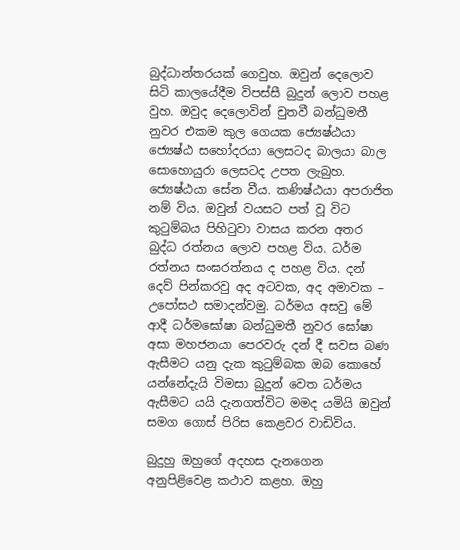බුද්ධාන්තරයක් ගෙවුහ. ඔවුන් දෙලොව සිටි කාලයේදීම විපස්සී බුදුන් ලොව පහළ වුහ. ඔවුද දෙලොවින් චුතවී බන්ධුමතී නුවර එකම කුල ගෙයක ජ්‍යෙෂ්ඨයා ජ්‍යෙෂ්ඨ සහෝදරයා ලෙසටද බාලයා බාල සොහොයුරා ලෙසටද උපත ලැබුහ. ජ්‍යෙෂ්ඨයා සේන වීය. කණිෂ්ඨයා අපරාජිත නම් විය. ඔවුන් වයසට පත් වූ විට කුටුම්බය පිහිටුවා වාසය කරන අතර බුද්ධ රත්නය ලොව පහළ විය. ධර්ම රත්නය සංඝරත්නය ද පහළ විය. දන් දෙව් පින්කරවු අද අටවක, අද අමාවක – උපෝසථ සමාදන්වමු. ධර්මය අසවු මේ ආදී ධර්මඝෝෂා බන්ධුමතී නුවර ඝෝෂා අසා මහජනයා පෙරවරු දන් දී සවස බණ ඇසීමට යනු දැක කුටුම්බක ඔබ කොහේ යන්නේදැයි විමසා බුදුන් වෙත ධර්මය ඇසීමට යයි දැනගත්විට මමද යමියි ඔවුන් සමග ගොස් පිරිස කෙළවර වාඩිවිය.

බුදුහු ඔහුගේ අදහස දැනගෙන අනුපිළිවෙළ කථාව කළහ. ඔහු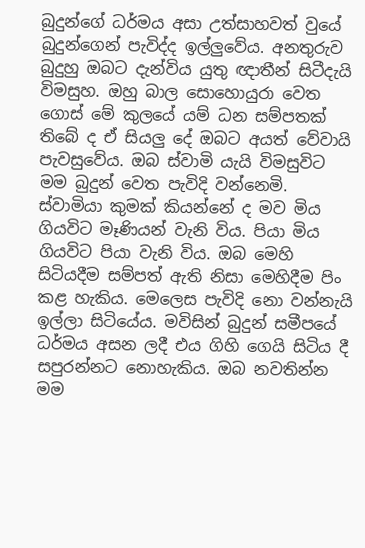බුදුන්ගේ ධර්මය අසා උත්සාහවත් වුයේ බුදුන්ගෙන් පැවිද්ද ඉල්ලුවේය. අනතුරුව බුදුහු ඔබට දැන්විය යුතු ඥාතීන් සිටීදැයි විමසුහ. ඔහු බාල සොහොයුරා වෙත ගොස් මේ කුලයේ යම් ධන සම්පතක් තිබේ ද ඒ සියලු දේ ඔබට අයත් වේවායි පැවසුවේය. ඔබ ස්වාමි යැයි විමසුවිට මම බුදුන් වෙත පැවිදි වන්නෙමි. ස්වාමියා කුමක් කියන්නේ ද මව මිය ගියවිට මෑණියන් වැනි විය. පියා මිය ගියවිට පියා වැනි විය. ඔබ මෙහි සිටියදීම සම්පත් ඇති නිසා මෙහිදීම පිං කළ හැකිය. මෙලෙස පැවිදි නො වන්නැයි ඉල්ලා සිටියේය. මවිසින් බුදුන් සමීපයේ ධර්මය අසන ලදී එය ගිහි ගෙයි සිටිය දී සපුරන්නට නොහැකිය. ඔබ නවතින්න මම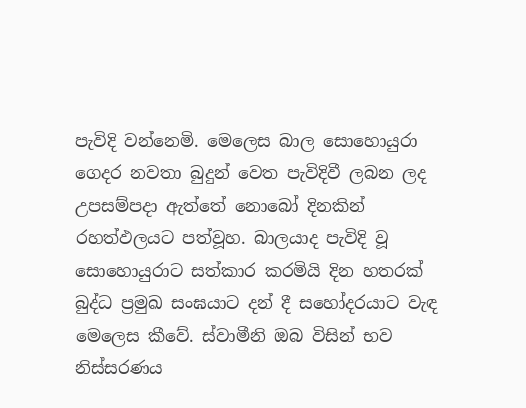පැවිදි වන්නෙමි. මෙලෙස බාල සොහොයුරා ගෙදර නවතා බුදුන් වෙත පැවිදිවී ලබන ලද උපසම්පදා ඇත්තේ නොබෝ දිනකින් රහත්ඵලයට පත්වූහ. බාලයාද පැවිදි වූ සොහොයුරාට සත්කාර කරමියි දින හතරක් බුද්ධ ප්‍රමුඛ සංඝයාට දන් දී සහෝදරයාට වැඳ මෙලෙස කීවේ. ස්වාමීනි ඔබ විසින් භව නිස්සරණය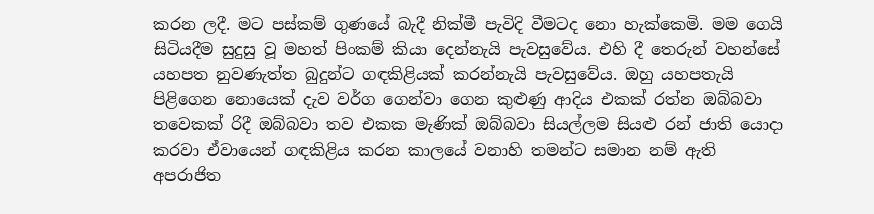කරන ලදී. මට පස්කම් ගුණයේ බැදී නික්මී පැවිදි වීමටද නො හැක්කෙමි. මම ගෙයි සිටියදීම සුදුසු වූ මහත් පිංකම් කියා දෙන්නැයි පැවසුවේය. එහි දී තෙරුන් වහන්සේ යහපත නුවණැත්ත බුදුන්ට ගඳකිළියක් කරන්නැයි පැවසුවේය. ඔහු යහපතැයි පිළිගෙන නොයෙක් දැව වර්ග ගෙන්වා ගෙන කුළුණු ආදිය එකක් රත්න ඔබ්බවා තවෙකක් රිදී ඔබ්බවා තව එකක මැණික් ඔබ්බවා සියල්ලම සියළු රන් ජාති යොදා කරවා ඒවායෙන් ගඳකිළිය කරන කාලයේ වනාහි තමන්ට සමාන නම් ඇති අපරාජිත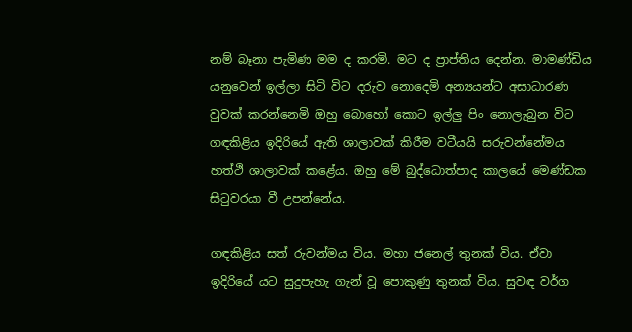නම් බෑනා පැමිණ මම ද කරමි. මට ද ප්‍රාප්තිය දෙන්න. මාමණ්ඩිය යනුවෙන් ඉල්ලා සිටි විට දරුව නොදෙමි අන්‍යයන්ට අසාධාරණ වුවක් කරන්නෙමි ඔහු බොහෝ කොට ඉල්ලු පිං නොලැබුන විට ගඳකිළිය ඉදිරියේ ඇති ශාලාවක් කිරීම වටීයයි සරුවන්නේමය හත්ථි ශාලාවක් කළේය. ඔහු මේ බුද්ධොත්පාද කාලයේ මෙණ්ඩක සිටුවරයා වී උපන්නේය.

ගඳකිළිය සත් රුවන්මය විය. මහා ජනෙල් තුනක් විය. ඒවා ඉදිරියේ යට සුදුපැහැ ගැන් වූ පොකුණු තුනක් විය. සුවඳ වර්ග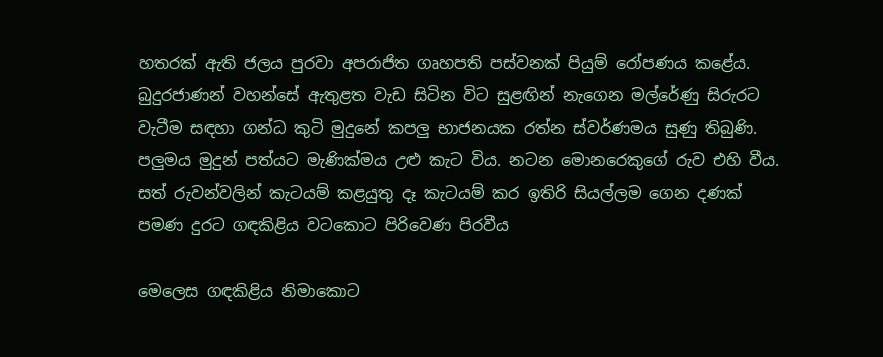හතරක් ඇති ජලය පුරවා අපරාජිත ගෘහපති පස්වනක් පියුම් රෝපණය කළේය. බුදුරජාණන් වහන්සේ ඇතුළත වැඩ සිටින විට සුළඟින් නැගෙන මල්රේණු සිරුරට වැටීම සඳහා ගන්ධ කුටි මුදුනේ කපලු භාජනයක රත්න ස්වර්ණමය සුණු තිබුණි. පලුමය මුදුන් පත්යට මැණික්මය උළු කැට විය. නටන මොනරෙකුගේ රුව එහි වීය. සත් රුවන්වලින් කැටයම් කළයුතු දෑ කැටයම් කර ඉතිරි සියල්ලම ගෙන දණක් පමණ දුරට ගඳකිළිය වටකොට පිරිවෙණ පිරවීය

මෙලෙස ගඳකිළිය නිමාකොට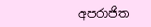අපරාජිත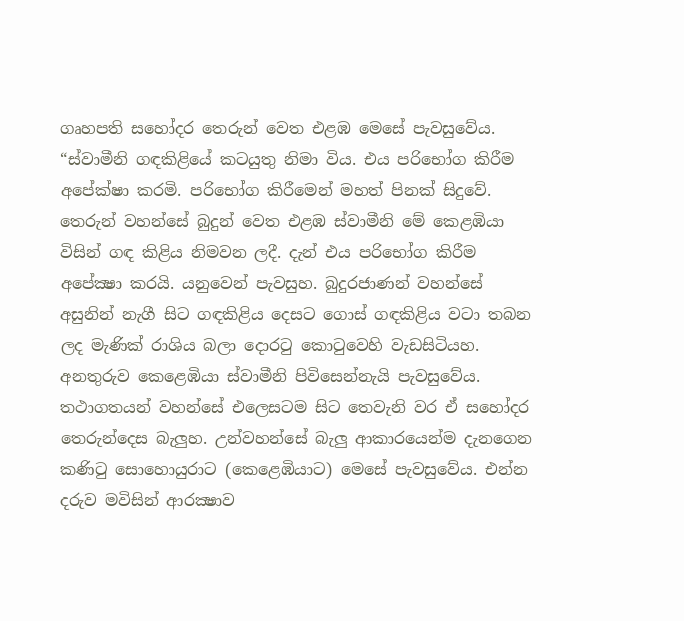ගෘහපති සහෝදර තෙරුන් වෙත එළඹ මෙසේ පැවසුවේය. “ස්වාමීනි ගඳකිළියේ කටයුතු නිමා විය. එය පරිභෝග කිරීම අපේක්ෂා කරමි. පරිභෝග කිරීමෙන් මහත් පිනක් සිදුවේ. තෙරුන් වහන්සේ බුදුන් වෙත එළඹ ස්වාමීනි මේ කෙළඹියා විසින් ගඳ කිළිය නිමවන ලදී. දැන් එය පරිභෝග කිරීම අපේක්‍ෂා කරයි. යනුවෙන් පැවසුහ. බුදුරජාණන් වහන්සේ අසුනින් නැගී සිට ගඳකිළිය දෙසට ගොස් ගඳකිළිය වටා තබන ලද මැණික් රාශිය බලා දොරටු කොටුවෙහි වැඩසිටියහ. අනතුරුව කෙළෙඹියා ස්වාමීනි පිවිසෙන්නැයි පැවසුවේය. තථාගතයන් වහන්සේ එලෙසටම සිට තෙවැනි වර ඒ සහෝදර තෙරුන්දෙස බැලුහ. උන්වහන්සේ බැලු ආකාරයෙන්ම දැනගෙන කණිටු සොහොයුරාට (කෙළෙඹියාට) මෙසේ පැවසුවේය. එන්න දරුව මවිසින් ආරක්‍ෂාව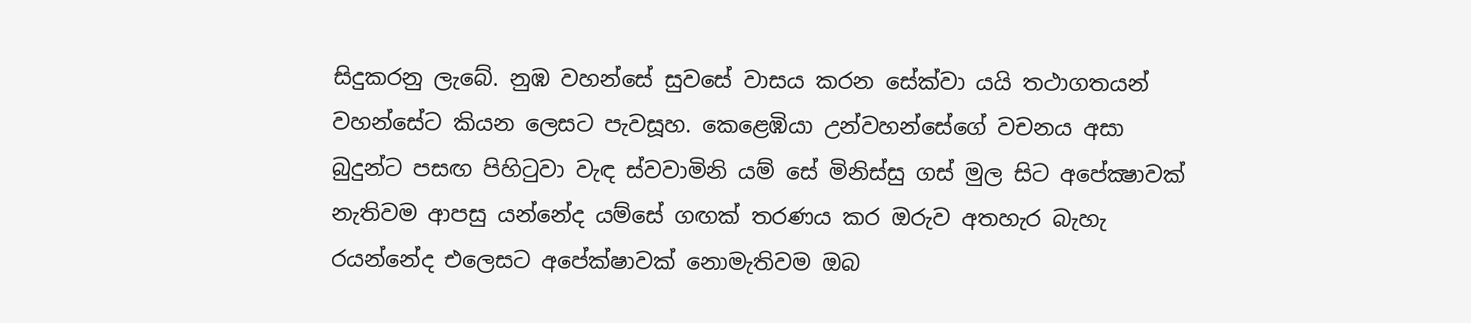සිදුකරනු ලැබේ. නුඹ වහන්සේ සුවසේ වාසය කරන සේක්වා යයි තථාගතයන් වහන්සේට කියන ලෙසට පැවසූහ. කෙළෙඹියා උන්වහන්සේගේ වචනය අසා බුදුන්ට පසඟ පිහිටුවා වැඳ ස්වවාමිනි යම් සේ මිනිස්සු ගස් මුල සිට අපේක්‍ෂාවක් නැතිවම ආපසු යන්නේද යම්සේ ගඟක් තරණය කර ඔරුව අතහැර බැහැ රයන්නේද එලෙසට අපේක්ෂාවක් නොමැතිවම ඔබ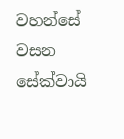වහන්සේ වසන සේක්වායි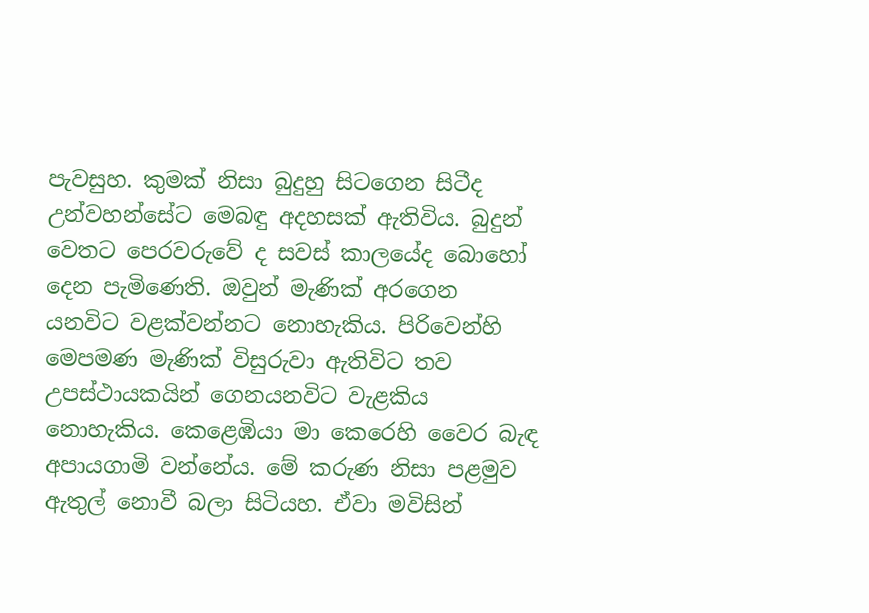පැවසුහ. කුමක් නිසා බුදුහු සිටගෙන සිටීද උන්වහන්සේට මෙබඳු අදහසක් ඇතිවිය. බුදුන් වෙතට පෙරවරුවේ ද සවස් කාලයේද බොහෝ දෙන පැමිණෙති. ඔවුන් මැණික් අරගෙන යනවිට වළක්වන්නට නොහැකිය. පිරිවෙන්හි මෙපමණ මැණික් විසුරුවා ඇතිවිට තව උපස්ථායකයින් ගෙනයනවිට වැළකිය නොහැකිය. කෙළෙඹියා මා කෙරෙහි වෛර බැඳ අපායගාමි වන්නේය. මේ කරුණ නිසා පළමුව ඇතුල් නොවී බලා සිටියහ. ඒවා මවිසින්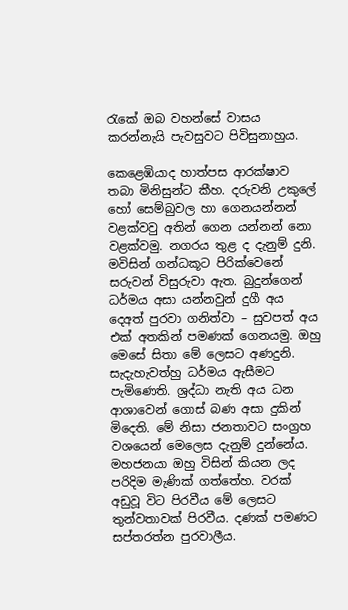රැකේ ඔබ වහන්සේ වාසය කරන්නැයි පැවසුවට පිවිසුනාහුය.

කෙළෙඹියාද හාත්පස ආරක්ෂාව තබා මිනිසුන්ට කීහ. දරුවනි උකුලේ හෝ සෙම්බුවල හා ගෙනයන්නන් වළක්වවු අතින් ගෙන යන්නන් නො වළක්වමු. නගරය තුළ ද දැනුම් දුනි. මවිසින් ගන්ධකූට පිරික්වෙනේ සරුවන් විසුරුවා ඇත. බුදුන්ගෙන් ධර්මය අසා යන්නවුන් දුගී අය දෙඅත් පුරවා ගනිත්වා – සුවපත් අය එක් අතකින් පමණක් ගෙනයමු. ඔහු මෙසේ සිතා මේ ලෙසට අණදුනි. සැදැහැවත්හු ධර්මය ඇසීමට පැමිණෙති. ශ්‍රද්ධා නැති අය ධන ආශාවෙන් ගොස් බණ අසා දුකින් මිදෙති. මේ නිසා ජනතාවට සංග්‍රහ වශයෙන් මෙලෙස දැනුම් දුන්නේය. මහජනයා ඔහු විසින් කියන ලද පරිදිම මැණික් ගත්තේහ. වරක් අඩුවූ විට පිරවීය මේ ලෙසට තුන්වතාවක් පිරවීය. දණක් පමණට සප්තරත්න පුරවාලීය.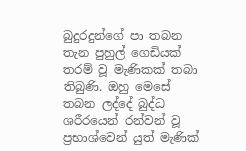බුදුරදුන්ගේ පා තබන තැන පුහුල් ගෙඩියක් තරම් වූ මැණිකක් තබා තිබුණි. ඔහු මෙසේ තබන ලද්දේ බුද්ධ ශරීරයෙන් රන්වන් වූ ප්‍රභාශ්වෙන් යුත් මැණික්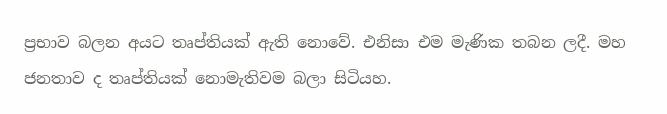ප්‍රභාව බලන අයට තෘප්තියක් ඇති නොවේ. එනිසා එම මැණික තබන ලදී. මහ ජනතාව ද තෘප්තියක් නොමැතිවම බලා සිටියහ.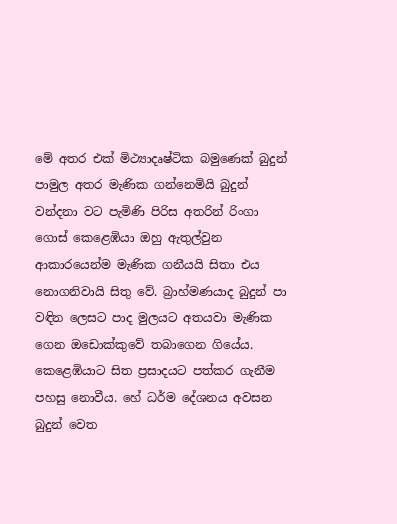මේ අතර එක් මිථ්‍යාදෘෂ්ටික බමුණෙක් බුදුන් පාමුල අතර මැණික ගන්නෙමියි බුදුන් වන්දනා වට පැමිණි පිරිස අතරින් රිංගා ගොස් කෙළෙඹියා ඔහු ඇතුල්වුන ආකාරයෙන්ම මැණික ගනීයයි සිතා එය නොගනිවායි සිතු වේ. බ්‍රාහ්මණයාද බුදුන් පා වඳින ලෙසට පාද මුලයට අතයවා මැණික ගෙන ඔඩොක්කුවේ තබාගෙන ගියේය. කෙළෙඹියාට සිත ප්‍රසාදයට පත්කර ගැනීම පහසු නොවීය. හේ ධර්ම දේශනය අවසන බුදුන් වෙත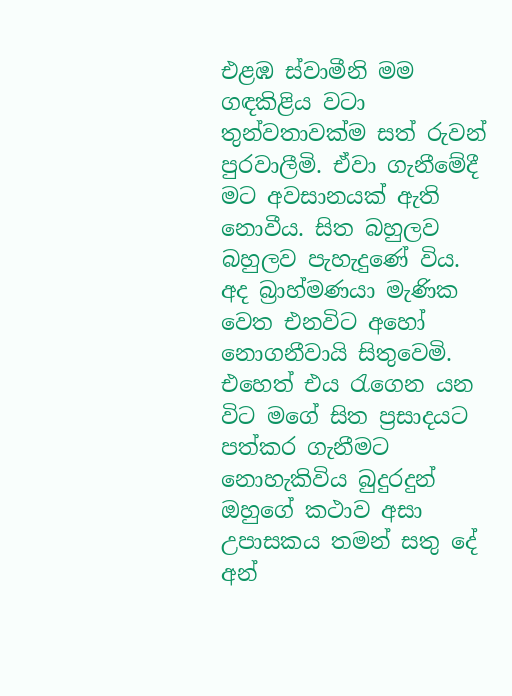එළඹ ස්වාමීනි මම ගඳකිළිය වටා තුන්වතාවක්ම සත් රුවන් පුරවාලීමි. ඒවා ගැනීමේදී මට අවසානයක් ඇති නොවීය. සිත බහුලව බහුලව පැහැදුණේ විය. අද බ්‍රාහ්මණයා මැණික වෙත එනවිට අහෝ නොගනීවායි සිතුවෙමි. එහෙත් එය රැගෙන යන විට මගේ සිත ප්‍රසාදයට පත්කර ගැනීමට නොහැකිවිය බුදුරදුන් ඔහුගේ කථාව අසා උපාසකය තමන් සතු දේ අන්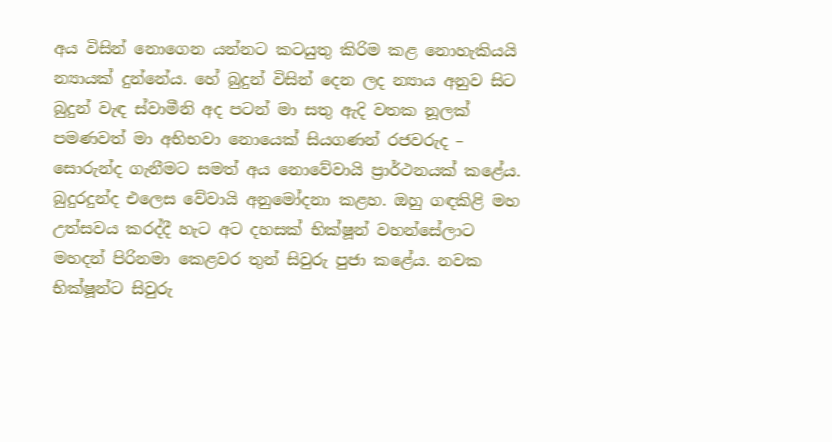අය විසින් නොගෙන යන්නට කටයුතු කිරිම කළ නොහැකියයි න්‍යායක් දුන්නේය. හේ බුදුන් විසින් දෙන ලද න්‍යාය අනුව සිට බුදුන් වැඳ ස්වාමීනි අද පටන් මා සතු ඇදි වතක නූලක් පමණවත් මා අභිභවා නොයෙක් සියගණන් රජවරුද – සොරුන්ද ගැනීමට සමත් අය නොවේවායි ප්‍රාර්ථනයක් කළේය. බුදුරදුන්ද එලෙස වේවායි අනුමෝදනා කළහ. ඔහු ගඳකිළි මහ උත්සවය කරද්දී හැට අට දහසක් භික්ෂූන් වහන්සේලාට මහදන් පිරිනමා කෙළවර තුන් සිවුරු පුජා කළේය. නවක භික්ෂූන්ට සිවුරු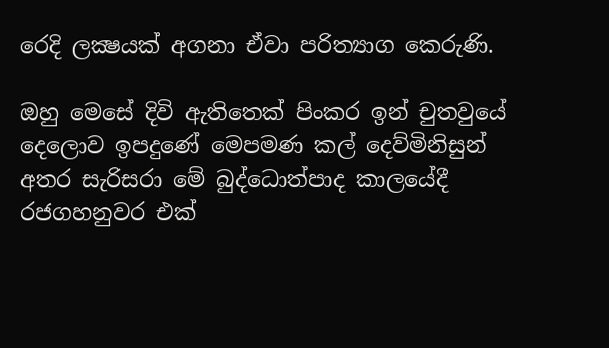රෙදි ලක්‍ෂයක් අගනා ඒවා පරිත්‍යාග කෙරුණි.

ඔහු මෙසේ දිවි ඇතිතෙක් පිංකර ඉන් චුතවුයේ දෙලොව ඉපදුණේ මෙපමණ කල් දෙව්මිනිසුන් අතර සැරිසරා මේ බුද්ධොත්පාද කාලයේදී රජගහනුවර එක්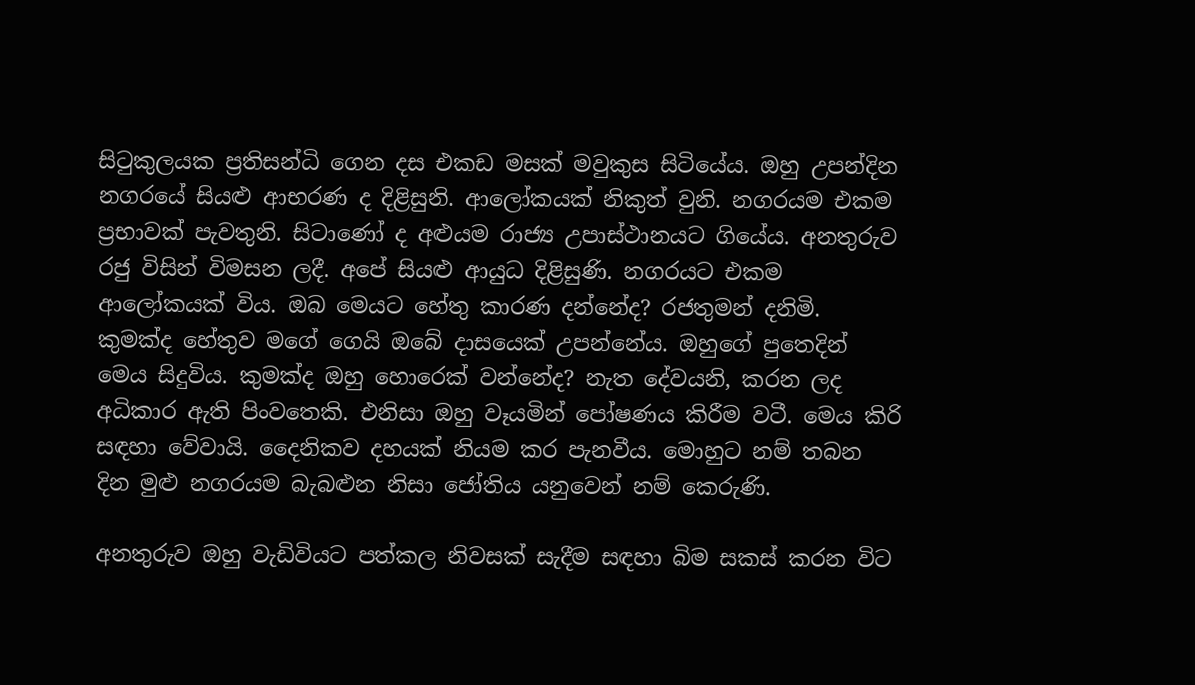සිටුකුලයක ප්‍රතිසන්ධි ගෙන දස එකඩ මසක් මවුකුස සිටියේය. ඔහු උපන්දින නගරයේ සියළු ආභරණ ද දිළිසුනි. ආලෝකයක් නිකුත් වුනි. නගරයම එකම ප්‍රභාවක් පැවතුනි. සිටාණෝ ද අළුයම රාජ්‍ය උපාස්ථානයට ගියේය. අනතුරුව රජු විසින් විමසන ලදී. අපේ සියළු ආයුධ දිළිසුණි. නගරයට එකම ආලෝකයක් විය. ඔබ මෙයට හේතු කාරණ දන්නේද? රජතුමන් දනිමි. කුමක්ද හේතුව මගේ ගෙයි ඔබේ දාසයෙක් උපන්නේය. ඔහුගේ පුතෙදින් මෙය සිදුවිය. කුමක්ද ඔහු හොරෙක් වන්නේද? නැත දේවයනි, කරන ලද අධිකාර ඇති පිංවතෙකි. එනිසා ඔහු වෑයමින් පෝෂණය කිරීම වටී. මෙය කිරි සඳහා වේවායි. දෛනිකව දහයක් නියම කර පැනවීය. මොහුට නම් තබන දින මුළු නගරයම බැබළුන නිසා ජෝතිය යනුවෙන් නම් කෙරුණි.

අනතුරුව ඔහු වැඩිවියට පත්කල නිවසක් සැදීම සඳහා බිම සකස් කරන විට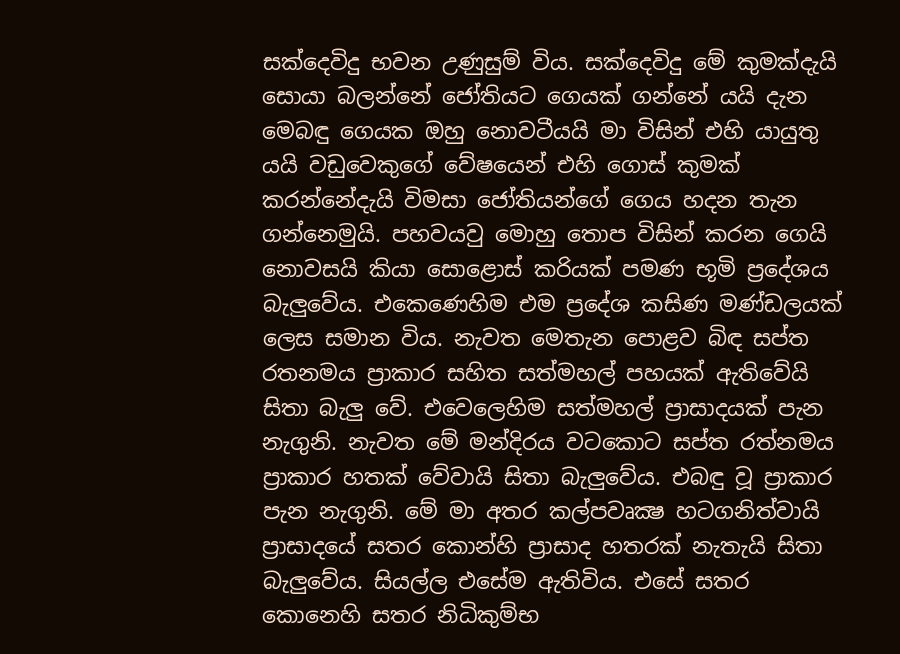සක්දෙවිදු භවන උණුසුම් විය. සක්දෙවිදු මේ කුමක්දැයි සොයා බලන්නේ ජෝතියට ගෙයක් ගන්නේ යයි දැන මෙබඳු ගෙයක ඔහු නොවටීයයි මා විසින් එහි යායුතු යයි වඩුවෙකුගේ වේෂයෙන් එහි ගොස් කුමක් කරන්නේදැයි විමසා ජෝතියන්ගේ ගෙය හදන තැන ගන්නෙමුයි. පහවයවු මොහු තොප විසින් කරන ගෙයි නොවසයි කියා සොළොස් කරියක් පමණ භූමි ප්‍රදේශය බැලුවේය. එකෙණෙහිම එම ප්‍රදේශ කසිණ මණ්ඩලයක් ලෙස සමාන විය. නැවත මෙතැන පොළව බිඳ සප්ත රතනමය ප්‍රාකාර සහිත සත්මහල් පහයක් ඇතිවේයි සිතා බැලු වේ. එවෙලෙහිම සත්මහල් ප්‍රාසාදයක් පැන නැගුනි. නැවත මේ මන්දිරය වටකොට සප්ත රත්නමය ප්‍රාකාර හතක් වේවායි සිතා බැලුවේය. එබඳු වූ ප්‍රාකාර පැන නැගුනි. මේ මා අතර කල්පවෘක්‍ෂ හටගනිත්වායි ප්‍රාසාදයේ සතර කොන්හි ප්‍රාසාද හතරක් නැතැයි සිතා බැලුවේය. සියල්ල එසේම ඇතිවිය. එසේ සතර කොනෙහි සතර නිධිකුම්භ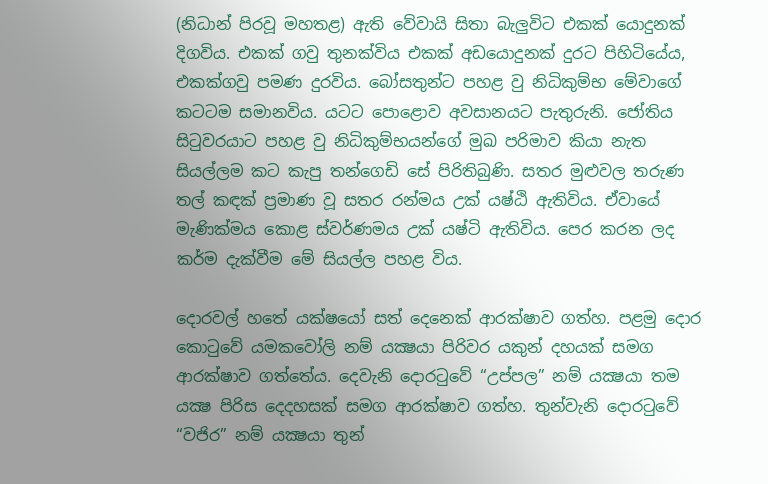(නිධාන් පිරවූ මහතළ) ඇති වේවායි සිතා බැලුවිට එකක් යොදුනක් දිගවිය. එකක් ගවු තුනක්විය එකක් අඩයොදුනක් දුරට පිහිටියේය, එකක්ගවු පමණ දුරවිය. බෝසතුන්ට පහළ වු නිධිකුම්භ මේවාගේ කටටම සමානවිය. යටට පොළොව අවසානයට පැතුරුනි. ජෝතිය සිටුවරයාට පහළ වු නිධිකුම්භයන්ගේ මුඛ පරිමාව කියා නැත සියල්ලම කට කැපු තන්ගෙඩි සේ පිරිතිබුණි. සතර මුළුවල තරුණ තල් කඳක් ප්‍රමාණ වූ සතර රන්මය උක් යෂ්ඨි ඇතිවිය. ඒවායේ මැණික්මය කොළ ස්වර්ණමය උක් යෂ්ටි ඇතිවිය. පෙර කරන ලද කර්ම දැක්වීම මේ සියල්ල පහළ විය.

දොරවල් හතේ යක්ෂයෝ සත් දෙනෙක් ආරක්ෂාව ගත්හ. පළමු දොර කොටුවේ යමකවෝලි නම් යක්‍ෂයා පිරිවර යකුන් දහයක් සමග ආරක්ෂාව ගත්තේය. දෙවැනි දොරටුවේ “උප්පල” නම් යක්‍ෂයා තම යක්‍ෂ පිරිස දෙදහසක් සමග ආරක්ෂාව ගත්හ. තුන්වැනි දොරටුවේ “වජිර” නම් යක්‍ෂයා තුන්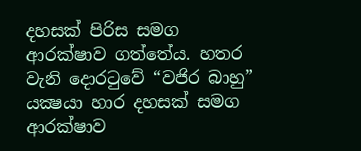දහසක් පිරිස සමග ආරක්ෂාව ගත්තේය. හතර වැනි දොරටුවේ “වජිර බාහු” යක්‍ෂයා හාර දහසක් සමග ආරක්ෂාව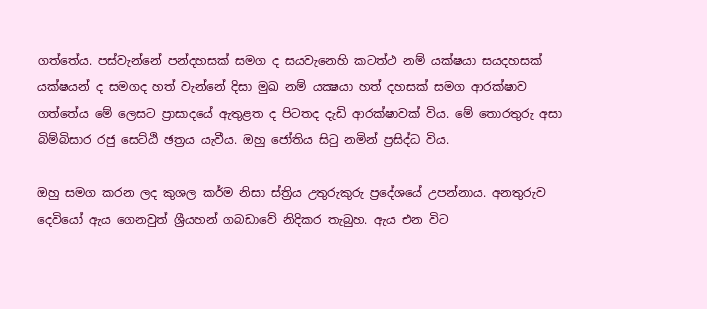ගත්තේය. පස්වැන්නේ පන්දහසක් සමග ද සයවැනෙහි කටත්ථ නම් යක්ෂයා සයදහසක් යක්ෂයන් ද සමගද හත් වැන්නේ දිසා මුඛ නම් යක්‍ෂයා හත් දහසක් සමග ආරක්ෂාව ගත්තේය මේ ලෙසට ප්‍රාසාදයේ ඇතුළත ද පිටතද දැඩි ආරක්ෂාවක් විය. මේ තොරතුරු අසා බිම්බිසාර රජු සෙට්ඨි ඡත්‍රය යැවීය. ඔහු ජෝතිය සිටු නමින් ප්‍රසිද්ධ විය.

ඔහු සමග කරන ලද කුශල කර්ම නිසා ස්ත්‍රිය උතුරුකුරු ප්‍රදේශයේ උපන්නාය. අනතුරුව දෙවියෝ ඇය ගෙනවුත් ශ්‍රීයහන් ගබඩාවේ නිදිකර තැබුහ. ඇය එන විට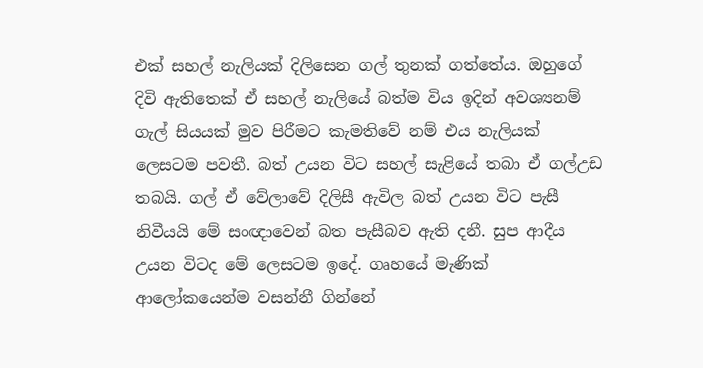එක් සහල් නැලියක් දිලිසෙන ගල් තුනක් ගත්තේය. ඔහුගේ දිවි ඇතිතෙක් ඒ සහල් නැලියේ බත්ම විය ඉදින් අවශ්‍යනම් ගැල් සියයක් මුව පිරීමට කැමතිවේ නම් එය නැලියක් ලෙසටම පවතී. බත් උයන විට සහල් සැළියේ තබා ඒ ගල්උඩ තබයි. ගල් ඒ වේලාවේ දිලිසී ඇවිල බත් උයන විට පැසී නිවීයයි මේ සංඥාවෙන් බත පැසීබව ඇති දනී. සුප ආදීය උයන විටද මේ ලෙසටම ඉදේ. ගෘහයේ මැණික් ආලෝකයෙන්ම වසන්නී ගින්නේ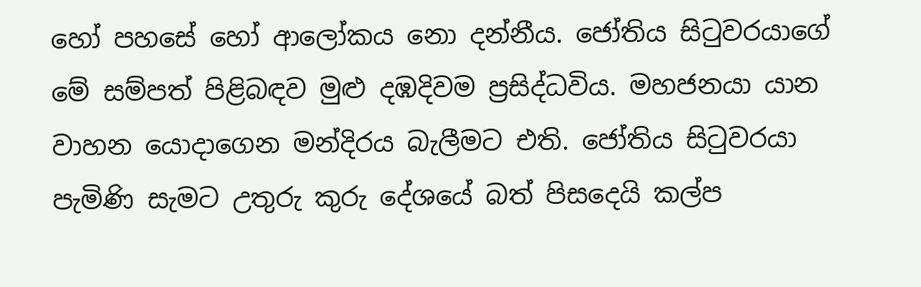හෝ පහසේ හෝ ආලෝකය නො දන්නීය. ජෝතිය සිටුවරයාගේ මේ සම්පත් පිළිබඳව මුළු දඹදිවම ප්‍රසිද්ධවිය. මහජනයා යාන වාහන යොදාගෙන මන්දිරය බැලීමට එති. ජෝතිය සිටුවරයා පැමිණි සැමට උතුරු කුරු දේශයේ බත් පිසදෙයි කල්ප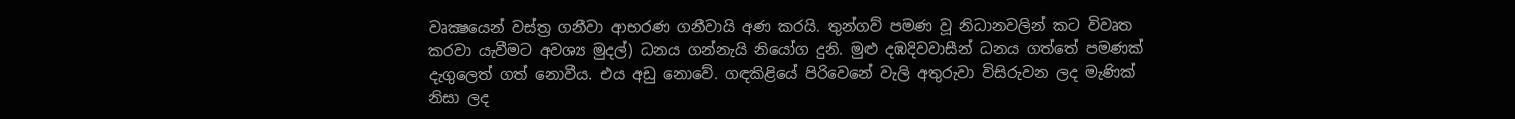වෘක්‍ෂයෙන් වස්ත්‍ර ගනීවා ආභරණ ගනීවායි අණ කරයි. තුන්ගව් පමණ වූ නිධානවලින් කට විවෘත කරවා යැවීමට අවශ්‍ය මුදල්) ධනය ගන්නැයි නියෝග දුනි. මුළු දඹදිවවාසීන් ධනය ගත්තේ පමණක් දැගුලෙත් ගත් නොවීය. එය අඩු නොවේ. ගඳකිළියේ පිරිවෙනේ වැලි අතුරුවා විසිරුවන ලද මැණික් නිසා ලද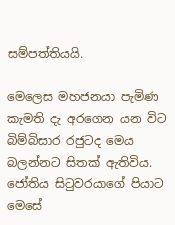සම්පත්තියයි.

මෙලෙස මහජනයා පැමිණ කැමති දැ අරගෙන යන විට බිම්බිසාර රජුටද මෙය බලන්නට සිතක් ඇතිවිය. ජෝතිය සිටුවරයාගේ පියාට මෙසේ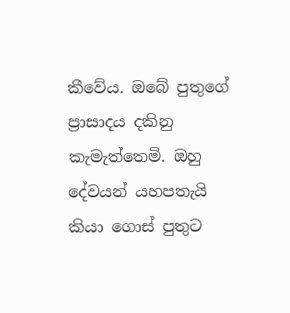කීවේය. ඔබේ පුතුගේ ප්‍රාසාදය දකිනු කැමැත්තෙමි. ඔහු දේවයන් යහපතැයි කියා ගොස් පුතුට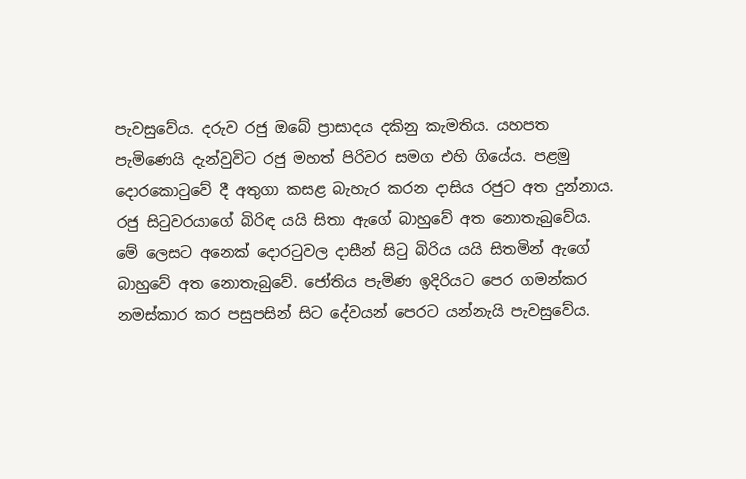පැවසුවේය. දරුව රජු ඔබේ ප්‍රාසාදය දකිනු කැමතිය. යහපත පැමිණෙයි දැන්වුවිට රජු මහත් පිරිවර සමග එහි ගියේය. පළමු දොරකොටුවේ දී අතුගා කසළ බැහැර කරන දාසිය රජුට අත දුන්නාය. රජු සිටුවරයාගේ බිරිඳ යයි සිතා ඇගේ බාහුවේ අත නොතැබුවේය. මේ ලෙසට අනෙක් දොරටුවල දාසීන් සිටු බිරිය යයි සිතමින් ඇගේ බාහුවේ අත නොතැබුවේ. ජෝතිය පැමිණ ඉදිරියට පෙර ගමන්කර නමස්කාර කර පසුපසින් සිට දේවයන් පෙරට යන්නැයි පැවසුවේය.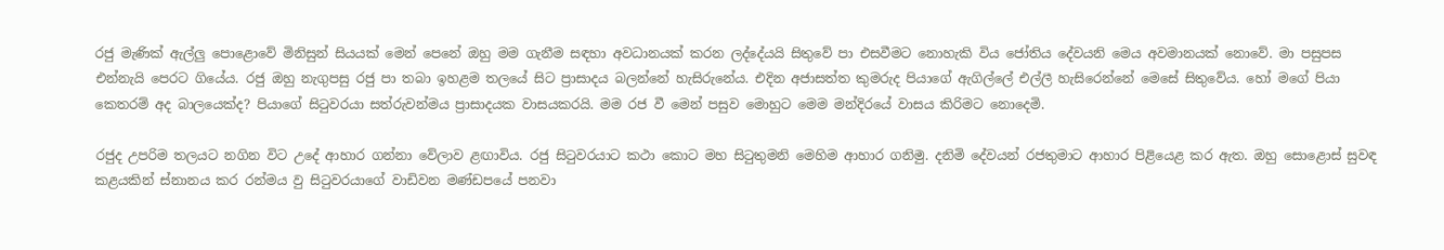රජු මැණික් ඇල්ලු පොළොවේ මිනිසුන් සියයක් මෙන් පෙනේ ඔහු මම ගැනීම සඳහා අවධානයක් කරන ලද්දේයයි සිතුවේ පා එසවීමට නොහැකි විය ජෝතිය දේවයනි මෙය අවමානයක් නොවේ. මා පසුපස එන්නැයි පෙරට ගියේය. රජු ඔහු නැගුපසු රජු පා තබා ඉහළම තලයේ සිට ප්‍රාසාදය බලන්නේ හැසිරුනේය. එදින අජාසත්ත කුමරුද පියාගේ ඇගිල්ලේ එල්ලී හැසිරෙන්නේ මෙසේ සිතුවේය. හෝ මගේ පියා කෙතරම් අද බාලයෙක්ද? පියාගේ සිටුවරයා සත්රුවන්මය ප්‍රාසාදයක වාසයකරයි. මම රජ වී මෙන් පසුව මොහුට මෙම මන්දිරයේ වාසය කිරිමට නොදෙමි.

රජුද උපරිම තලයට නගින විට උදේ ආහාර ගන්නා වේලාව ළඟාවිය. රජු සිටුවරයාට කථා කොට මහ සිටුතුමනි මෙහිම ආහාර ගනිමු. දනිමි දේවයන් රජතුමාට ආහාර පිළියෙළ කර ඇත. ඔහු සොළොස් සුවඳ කළයකින් ස්නානය කර රන්මය වු සිටුවරයාගේ වාඩිවන මණ්ඩපයේ පනවා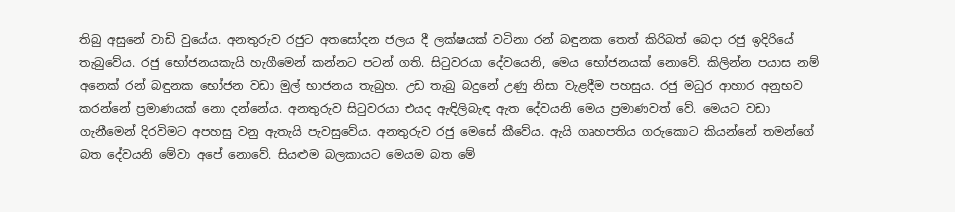තිබු අසුනේ වාඩි වුයේය. අනතුරුව රජුට අතසෝදන ජලය දී ලක්ෂයක් වටිනා රන් බඳුනක තෙත් කිරිබත් බෙදා රජු ඉදිරියේ තැබුවේය. රජු භෝජනයකැයි හැගීමෙන් කන්නට පටන් ගති. සිටුවරයා දේවයෙනි, මෙය භෝජනයක් නොවේ. කිලින්න පයාස නම් අනෙක් රන් බඳුනක භෝජන වඩා මුල් භාජනය තැබුහ. උඩ තැබු බදුනේ උණු නිසා වැළදීම පහසුය. රජු මධුර ආහාර අනුභව කරන්නේ ප්‍රමාණයක් නො දන්නේය. අනතුරුව සිටුවරයා එයද ඇඳිලිබැඳ ඇත දේවයනි මෙය ප්‍රමාණවත් වේ. මෙයට වඩා ගැනීමෙන් දිරවිමට අපහසු වනු ඇතැයි පැවසුවේය. අනතුරුව රජු මෙසේ කීවේය. ඇයි ගෘහපතිය ගරුකොට කියන්නේ තමන්ගේ බත දේවයනි මේවා අපේ නොවේ. සියළුම බලකායට මෙයම බත මේ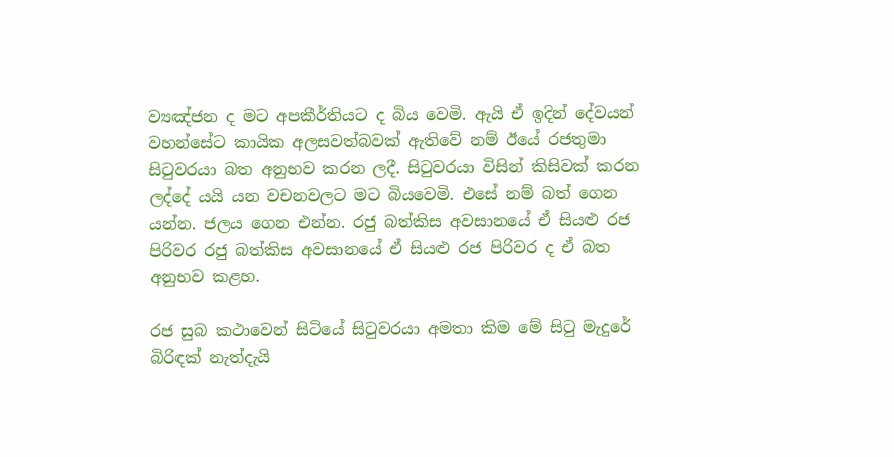ව්‍යඤ්ජන ද මට අපකීර්තියට ද බිය වෙමි. ඇයි ඒ ඉදින් දේවයන් වහන්සේට කායික අලසවත්බවක් ඇතිවේ නම් ඊයේ රජතුමා සිටුවරයා බත අනුභව කරන ලදී. සිටුවරයා විසින් කිසිවක් කරන ලද්දේ යයි යන වචනවලට මට බියවෙමි. එසේ නම් බත් ගෙන යන්න. ජලය ගෙන එන්න. රජු බත්කිස අවසානයේ ඒ සියළු රජ පිරිවර රජු බත්කිස අවසානයේ ඒ සියළු රජ පිරිවර ද ඒ බත අනුභව කළහ.

රජ සුබ කථාවෙන් සිටියේ සිටුවරයා අමතා කිම මේ සිටු මැදුරේ බිරිඳක් නැත්දැයි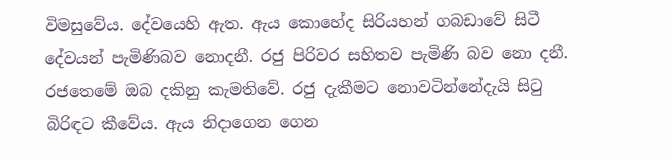විමසුවේය. දේවයෙහි ඇත. ඇය කොහේද සිරියහන් ගබඩාවේ සිටී දේවයන් පැමිණිබව නොදනී. රජු පිරිවර සහිතව පැමිණි බව නො දනී. රජතෙමේ ඔබ දකිනු කැමතිවේ. රජු දැකීමට නොවටින්නේදැයි සිටු බිරිඳට කීවේය. ඇය නිදාගෙන ගෙන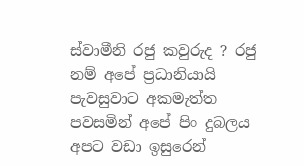ස්වාමීනි රජු කවුරුද ? රජු නම් අපේ ප්‍රධානියායි පැවසුවාට අකමැත්ත පවසමින් අපේ පිං දුබලය අපට වඩා ඉසුරෙන්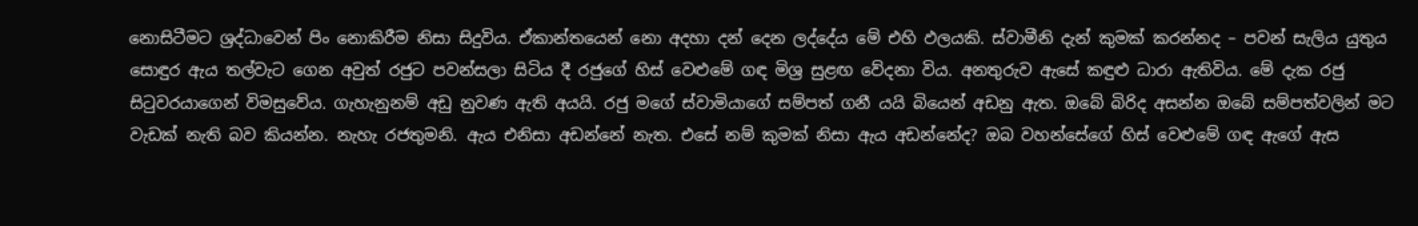නොසිටීමට ශ්‍රද්ධාවෙන් පිං නොකිරීම නිසා සිදුවිය. ඒකාන්තයෙන් නො අදහා දන් දෙන ලද්දේය මේ එහි ඵලයකි. ස්වාමීනි දැන් කුමක් කරන්නද – පවන් සැලිය යුතුය සොඳුර ඇය තල්වැට ගෙන අවුත් රජුට පවන්සලා සිටිය දී රජුගේ හිස් වෙළුමේ ගඳ මිශ්‍ර සුළඟ වේදනා විය. අනතුරුව ඇසේ කඳුළු ධාරා ඇතිවිය. මේ දැක රජු සිටුවරයාගෙන් විමසුවේය. ගැහැනුනම් අඩු නුවණ ඇති අයයි. රජු මගේ ස්වාමියාගේ සම්පත් ගනී යයි බියෙන් අඩනු ඇත. ඔබේ බිරිද අසන්න ඔබේ සම්පත්වලින් මට වැඩක් නැති බව කියන්න. නැහැ රජතුමනි. ඇය එනිසා අඩන්නේ නැත. එසේ නම් කුමක් නිසා ඇය අඩන්නේද? ඔබ වහන්සේගේ හිස් වෙළුමේ ගඳ ඇගේ ඇස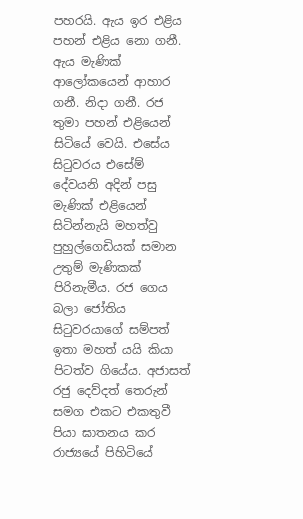පහරයි. ඇය ඉර එළිය පහන් එළිය නො ගනී. ඇය මැණික් ආලෝකයෙන් ආහාර ගනී. නිදා ගනී. රජ තුමා පහන් එළියෙන් සිටියේ වෙයි. එසේය සිටුවරය එසේම් දේවයනි අදින් පසු මැණික් එළියෙන් සිටින්නැයි මහත්වු පුහුල්ගෙඩියක් සමාන උතුම් මැණිකක් පිරිනැමීය. රජ ගෙය බලා ජෝතිය සිටුවරයාගේ සම්පත් ඉතා මහත් යයි කියා පිටත්ව ගියේය. අජාසත් රජු දෙව්දත් තෙරුන් සමග එකට එකතුවී පියා ඝාතනය කර රාජ්‍යයේ පිහිටියේ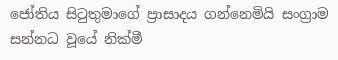ජෝතිය සිටුතුමාගේ ප්‍රාසාදය ගන්නෙමියි සංග්‍රාම සන්නධ වූයේ නික්මී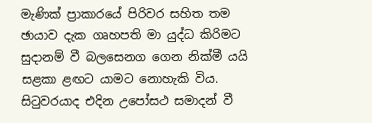මැණික් ප්‍රාකාරයේ පිරිවර සහිත තම ඡායාව දැක ගෘහපති මා යුද්ධ කිරිමට සුදානම් වී බලසෙනග ගෙන නික්මී යයි සළකා ළඟට යාමට නොහැකි විය. සිටුවරයාද එදින උපෝසථ සමාදන් වී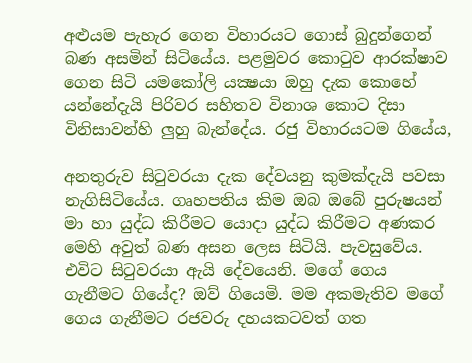අළුයම පැහැර ගෙන විහාරයට ගොස් බුදුන්ගෙන් බණ අසමින් සිටියේය. පළමුවර කොටුව ආරක්ෂාව ගෙන සිටි යමකෝලි යක්‍ෂයා ඔහු දැක කොහේ යන්නේදැයි පිරිවර සහිතව විනාශ කොට දිසා විනිසාවන්හි ලුහු බැන්දේය. රජු විහාරයටම ගියේය,

අනතුරුව සිටුවරයා දැක දේවයනු කුමක්දැයි පවසා නැගිසිටියේය. ගෘහපතිය කිම ඔබ ඔබේ පුරුෂයන් මා හා යුද්ධ කිරීමට යොදා යුද්ධ කිරීමට අණකර මෙහි අවුත් බණ අසන ලෙස සිටියි. පැවසුවේය. එවිට සිටුවරයා ඇයි දේවයෙනි. මගේ ගෙය ගැනීමට ගියේද? ඔව් ගියෙමි. මම අකමැතිව මගේ ගෙය ගැනීමට රජවරු දහයකටවත් ගත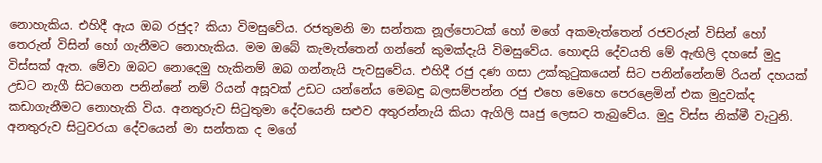නොහැකිය. එහිදී ඇය ඔබ රජුද? කියා විමසුවේය. රජතුමනි මා සන්තක නූල්පොටක් හෝ මගේ අකමැත්තෙන් රජවරුන් විසින් හෝ තෙරුන් විසින් හෝ ගැනීමට නොහැකිය. මම ඔබේ කැමැත්තෙන් ගන්නේ කුමක්දැයි විමසුවේය. හොඳයි දේවයති මේ ඇඟිලි දහසේ මුදු විස්සක් ඇත. මේවා ඔබට නොදෙමු හැකිනම් ඔබ ගන්නැයි පැවසුවේය. එහිදී රජු දණ ගසා උක්කුටුකයෙන් සිට පනින්නේනම් රියන් දහයක් උඩට නැගී සිටගෙන පනින්නේ නම් රියන් අසූවක් උඩට යන්නේය මෙබඳු බලසම්පන්න රජු එහෙ මෙහෙ පෙරළෙමින් එක මුදුවක්ද කඩාගැනීමට නොහැකි විය. අනතුරුව සිටුතුමා දේවයෙනි සළුව අතුරන්නැයි කියා ඇගිලි ඍජු ලෙසට තැබුවේය. මුදු විස්ස නික්මී වැටුනි. අනතුරුව සිටුවරයා දේවයෙන් මා සන්තක ද මගේ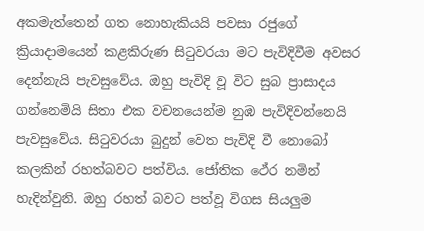අකමැත්තෙන් ගත නොහැකියයි පවසා රජුගේ ක්‍රියාදාමයෙන් කළකිරුණ සිටුවරයා මට පැවිදිවීම අවසර දෙන්නැයි පැවසුවේය. ඔහු පැවිදි වූ විට සුබ ප්‍රාසාදය ගන්නෙමියි සිතා එක වචනයෙන්ම නුඹ පැවිදිවන්නෙයි පැවසුවේය. සිටුවරයා බුදුන් වෙත පැවිදි වී නොබෝ කලකින් රහත්බවට පත්විය. ජෝතික ථේර නමින් හැදින්වුනි. ඔහු රහත් බවට පත්වූ විගස සියලුම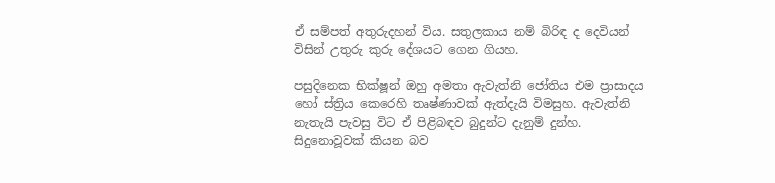ඒ සම්පත් අතුරුදහන් විය. සතුලකාය නම් බිරිඳ ද දෙවියන් විසින් උතුරු කුරු දේශයට ගෙන ගියහ.

පසුදිනෙක භික්ෂූන් ඔහු අමතා ඇවැත්නි ජෝතිය එම ප්‍රාසාදය හෝ ස්ත්‍රිය කෙරෙහි තෘෂ්ණාවක් ඇත්දැයි විමසුහ. ඇවැත්නි නැතැයි පැවසු විට ඒ පිළිබඳව බුදුන්ට දැනුම් දුන්හ. සිදුනොවූවක් කියන බව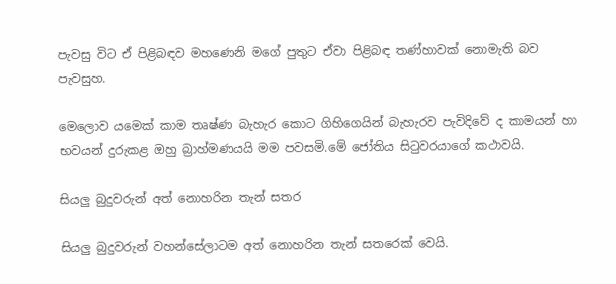පැවසු විට ඒ පිළිබඳව මහණෙනි මගේ පුතුට ඒවා පිළිබඳ තණ්හාවක් නොමැති බව පැවසුහ.

මෙලොව යමෙක් කාම තෘෂ්ණ බැහැර කොට ගිහිගෙයින් බැහැරව පැවිදිවේ ද කාමයන් හා භවයන් දුරුකළ ඔහු බ්‍රාහ්මණයයි මම පවසමි.මේ ජෝතිය සිටුවරයාගේ කථාවයි.

සියලු බුදුවරුන් අත් නොහරින තැන් සතර

සියලු බුදුවරුන් වහන්සේලාටම අත් නොහරින තැන් සතරෙක් වෙයි.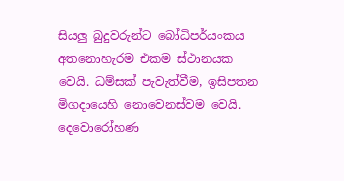සියලු බුදුවරුන්ට බෝධිපර්යංකය අතනොහැරම එකම ස්ථානයක වෙයි. ධම්සක් පැවැත්වීම, ඉසිපතන මිගදායෙහි නොවෙනස්වම වෙයි. දෙවොරෝහණ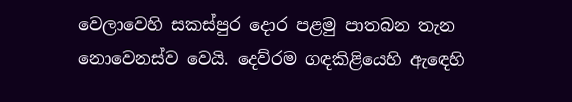වෙලාවෙහි සකස්පුර දොර පළමු පාතබන තැන නොවෙනස්ව වෙයි. දෙව්රම ගඳකිළියෙහි ඇඳෙහි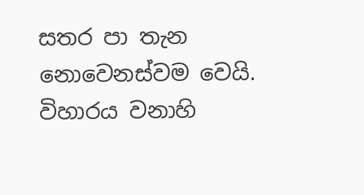සතර පා තැන නොවෙනස්වම වෙයි. විහාරය වනාහි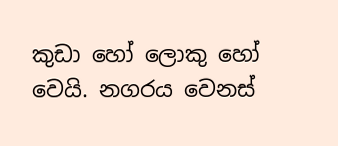කුඩා හෝ ලොකු හෝ වෙයි. නගරය වෙනස්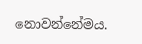නොවන්නේමය.